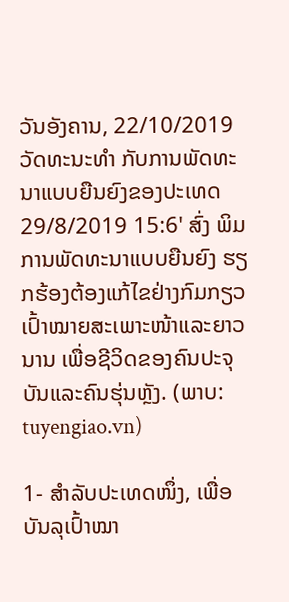ວັນອັງຄານ, 22/10/2019
ວັດທະນະທຳ ກັບການພັດທະນາແບບຍືນຍົງຂອງປະເທດ
29/8/2019 15:6' ສົ່ງ ພິມ
ການພັດທະນາແບບຍືນຍົງ ຮຽກຮ້ອງຕ້ອງແກ້ໄຂຢ່າງກົມກຽວ ເປົ້າໝາຍສະເພາະໜ້າແລະຍາວນານ ເພື່ອຊີວິດຂອງຄົນປະຈຸບັນແລະຄົນຮຸ່ນຫຼັງ. (ພາບ: tuyengiao.vn)

1- ສຳລັບປະເທດໜຶ່ງ, ເພື່ອບັນລຸເປົ້າໝາ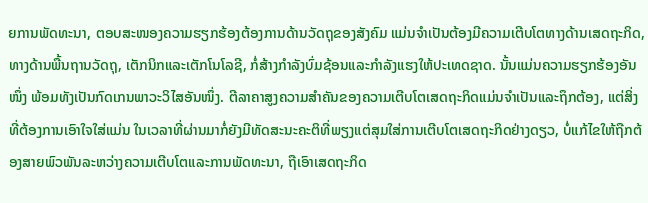ຍການພັດທະນາ, ຕອບສະໜອງຄວາມຮຽກຮ້ອງຕ້ອງການດ້ານວັດຖຸຂອງສັງຄົມ ແມ່ນຈຳເປັນຕ້ອງມີຄວາມເຕີບໂຕທາງດ້ານເສດຖະກິດ, ທາງດ້ານພື້ນຖານວັດຖຸ, ເຕັກນິກແລະເຕັກໂນໂລຊີ, ກໍ່ສ້າງກຳລັງບົ່ມຊ້ອນແລະກຳລັງແຮງໃຫ້ປະເທດຊາດ. ນັ້ນແມ່ນຄວາມຮຽກຮ້ອງອັນໜຶ່ງ ພ້ອມທັງເປັນກົດເກນພາວະວິໄສອັນໜຶ່ງ. ຕີລາຄາສູງຄວາມສຳຄັນຂອງຄວາມເຕີບໂຕເສດຖະກິດແມ່ນຈຳເປັນແລະຖຶກຕ້ອງ, ແຕ່ສິ່ງທີ່ຕ້ອງການເອົາໃຈໃສ່ແມ່ນ ໃນເວລາທີ່ຜ່ານມາກໍ່ຍັງມີທັດສະນະຄະຕິທີ່ພຽງແຕ່ສຸມໃສ່ການເຕີບໂຕເສດຖະກິດຢ່າງດຽວ, ບໍ່ແກ້ໄຂໃຫ້ຖືກຕ້ອງສາຍພົວພັນລະຫວ່າງຄວາມເຕີບໂຕແລະການພັດທະນາ, ຖືເອົາເສດຖະກິດ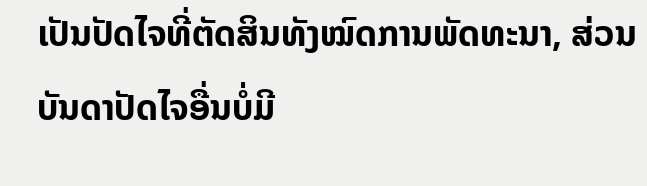ເປັນປັດໄຈທີ່ຕັດສິນທັງໝົດການພັດທະນາ, ສ່ວນບັນດາປັດໄຈອື່ນບໍ່ມີ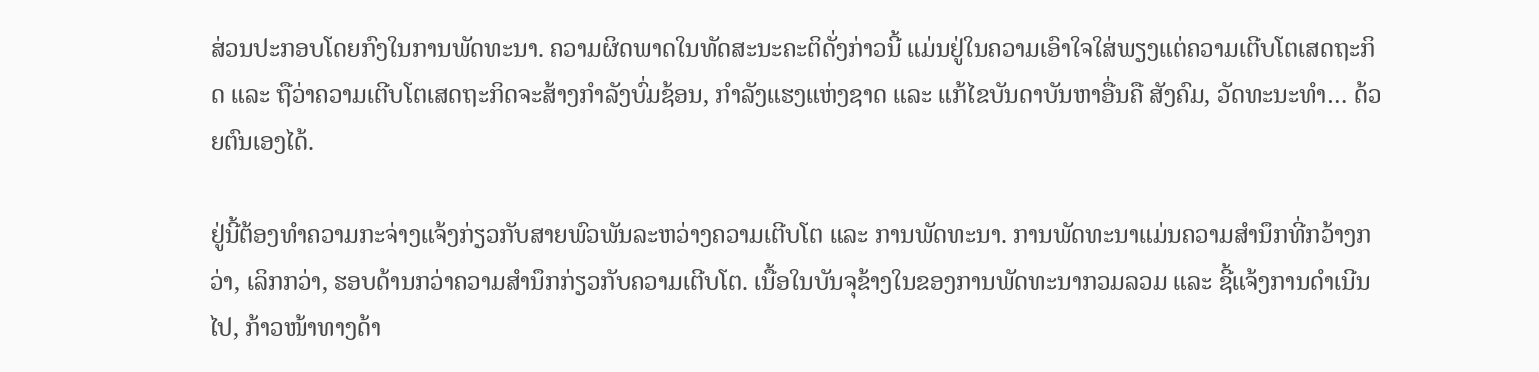ສ່ວນປະກອບໂດຍກົງໃນການພັດທະນາ. ຄວາມຜິດພາດໃນທັດສະນະຄະຕິດັ່ງກ່າວນີ້ ແມ່ນຢູ່ໃນຄວາມເອົາໃຈໃສ່ພຽງແຕ່ຄວາມເຕີບໂຕເສດຖະກິດ ແລະ ຖືວ່າຄວາມເຕີບໂຕເສດຖະກິດຈະສ້າງກຳລັງບົ່ມຊ້ອນ, ກຳລັງແຮງແຫ່ງຊາດ ແລະ ແກ້ໄຂບັນດາບັນຫາອື່ນຄື ສັງຄົມ, ວັດທະນະທຳ… ດ້ວຍຕົນເອງໄດ້.

ຢູ່ນີ້ຕ້ອງທຳຄວາມກະຈ່າງແຈ້ງກ່ຽວກັບສາຍພົວພັນລະຫວ່າງຄວາມເຕີບໂຕ ແລະ ການພັດທະນາ. ການພັດທະນາແມ່ນຄວາມສຳນຶກທີ່ກວ້າງກວ່າ, ເລິກກວ່າ, ຮອບດ້ານກວ່າຄວາມສຳນຶກກ່ຽວກັບຄວາມເຕີບໂຕ. ເນື້ອໃນບັນຈຸຂ້າງໃນຂອງການພັດທະນາກວມລວມ ແລະ ຊີ້ແຈ້ງການດຳເນີນໄປ, ກ້າວໜ້າທາງດ້າ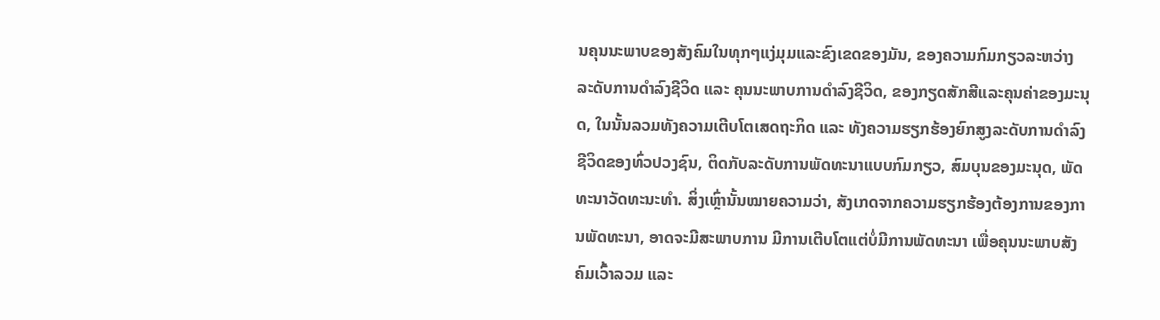ນຄຸນນະພາບຂອງສັງຄົມໃນທຸກໆແງ່ມຸມແລະຂົງເຂດຂອງມັນ, ຂອງຄວາມກົມກຽວລະຫວ່າງ ລະດັບການດຳລົງຊີວິດ ແລະ ຄຸນນະພາບການດຳລົງຊີວິດ, ຂອງກຽດສັກສີແລະຄຸນຄ່າຂອງມະນຸດ, ໃນນັ້ນລວມທັງຄວາມເຕີບໂຕເສດຖະກິດ ແລະ ທັງຄວາມຮຽກຮ້ອງຍົກສູງລະດັບການດຳລົງຊີວິດຂອງທົ່ວປວງຊົນ, ຕິດກັບລະດັບການພັດທະນາແບບກົມກຽວ, ສົມບຸນຂອງມະນຸດ, ພັດທະນາວັດທະນະທຳ. ສິ່ງເຫຼົ່ານັ້ນໝາຍຄວາມວ່າ, ສັງເກດຈາກຄວາມຮຽກຮ້ອງຕ້ອງການຂອງການພັດທະນາ, ອາດຈະມີສະພາບການ ມີການເຕີບໂຕແຕ່ບໍ່ມີການພັດທະນາ ເພື່ອຄຸນນະພາບສັງຄົມເວົ້າລວມ ແລະ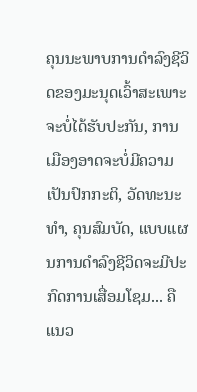ຄຸນນະພາບການດຳລົງຊີວິດຂອງມະນຸດເວົ້າສະເພາະຈະບໍ່ໄດ້ຮັບປະກັນ, ການເມືອງອາດຈະບໍ່ມີຄວາມເປັນປົກກະຕິ, ວັດທະນະທຳ, ຄຸນສົມບັດ, ແບບແຜນການດຳລົງຊີວິດຈະມີປະກົດການເສື່ອມໂຊມ... ຄືແນວ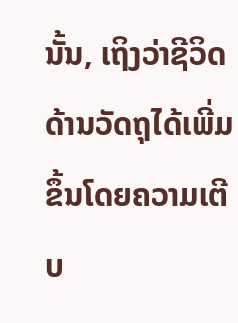ນັ້ນ, ເຖິງວ່າຊີວິດດ້ານວັດຖຸໄດ້ເພີ່ມຂຶ້ນໂດຍຄວາມເຕີບ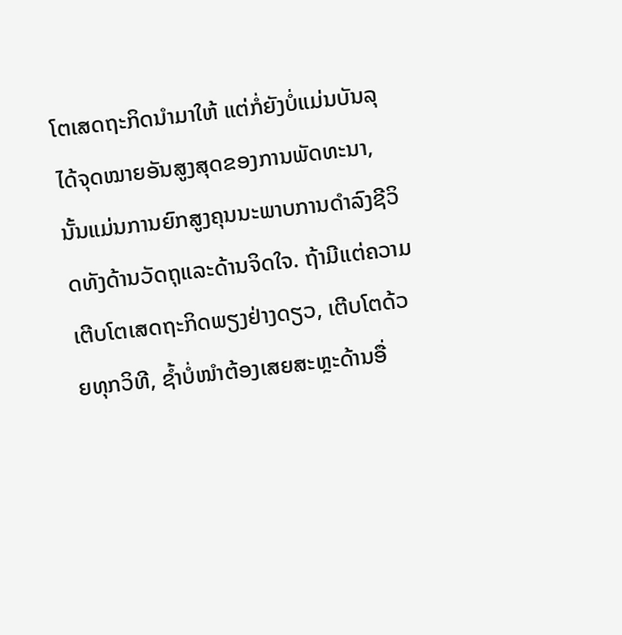ໂຕເສດຖະກິດນຳມາໃຫ້ ແຕ່ກໍ່ຍັງບໍ່ແມ່ນບັນລຸໄດ້ຈຸດໝາຍອັນສູງສຸດຂອງການພັດທະນາ, ນັ້ນແມ່ນການຍົກສູງຄຸນນະພາບການດຳລົງຊີວິດທັງດ້ານວັດຖຸແລະດ້ານຈິດໃຈ. ຖ້າມີແຕ່ຄວາມເຕີບໂຕເສດຖະກິດພຽງຢ່າງດຽວ, ເຕີບໂຕດ້ວຍທຸກວິທີ, ຊ້ຳບໍ່ໜຳຕ້ອງເສຍສະຫຼະດ້ານອື່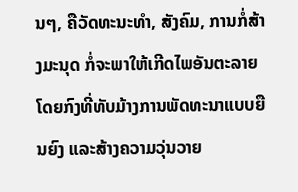ນໆ, ຄືວັດທະນະທຳ, ສັງຄົມ, ການກໍ່ສ້າງມະນຸດ ກໍ່ຈະພາໃຫ້ເກີດໄພອັນຕະລາຍໂດຍກົງທີ່ທັບມ້າງການພັດທະນາແບບຍືນຍົງ ແລະສ້າງຄວາມວຸ່ນວາຍ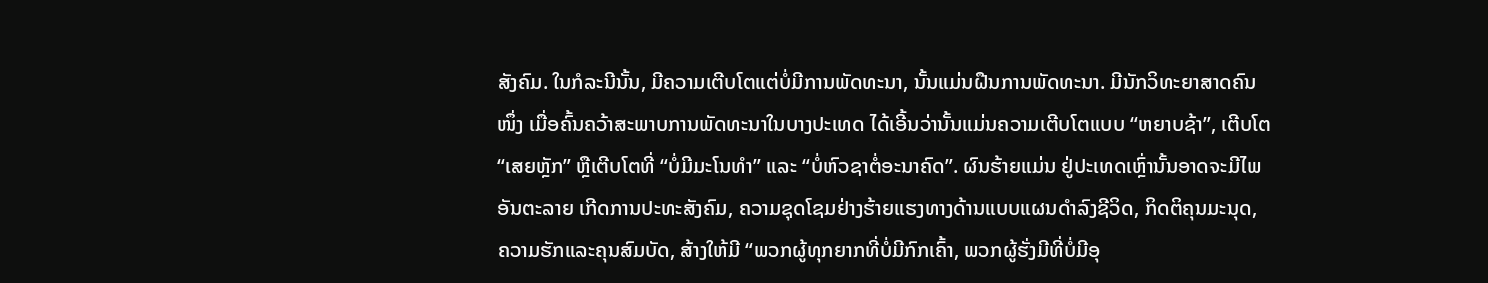ສັງຄົມ. ໃນກໍລະນີນັ້ນ, ມີຄວາມເຕີບໂຕແຕ່ບໍ່ມີການພັດທະນາ, ນັ້ນແມ່ນຝືນການພັດທະນາ. ມີນັກວິທະຍາສາດຄົນໜຶ່ງ ເມື່ອຄົ້ນຄວ້າສະພາບການພັດທະນາໃນບາງປະເທດ ໄດ້ເອີ້ນວ່ານັ້ນແມ່ນຄວາມເຕີບໂຕແບບ “ຫຍາບຊ້າ”, ເຕີບໂຕ “ເສຍຫຼັກ” ຫຼືເຕີບໂຕທີ່ “ບໍ່ມີມະໂນທຳ” ແລະ “ບໍ່ຫົວຊາຕໍ່ອະນາຄົດ”. ຜົນຮ້າຍແມ່ນ ຢູ່ປະເທດເຫຼົ່ານັ້ນອາດຈະມີໄພອັນຕະລາຍ ເກີດການປະທະສັງຄົມ, ຄວາມຊຸດໂຊມຢ່າງຮ້າຍແຮງທາງດ້ານແບບແຜນດຳລົງຊີວິດ, ກິດຕິຄຸນມະນຸດ, ຄວາມຮັກແລະຄຸນສົມບັດ, ສ້າງໃຫ້ມີ “ພວກຜູ້ທຸກຍາກທີ່ບໍ່ມີກົກເຄົ້າ, ພວກຜູ້ຮັ່ງມີທີ່ບໍ່ມີອຸ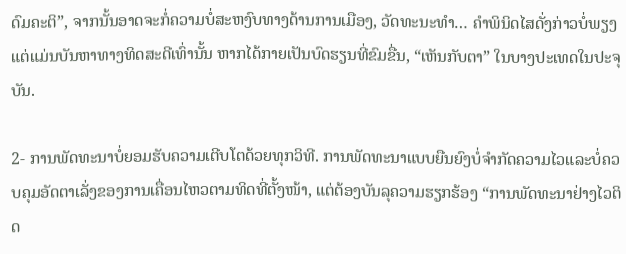ດົມຄະຕິ”, ຈາກນັ້ນອາດຈະກໍ່ຄວາມບໍ່ສະຫງົບທາງດ້ານການເມືອງ, ວັດທະນະທຳ… ຄຳພິນິດໄສດັ່ງກ່າວບໍ່ພຽງແຕ່ແມ່ນບັນຫາທາງທິດສະດີເທົ່ານັ້ນ ຫາກໄດ້ກາຍເປັນບົດຮຽນທີ່ຂົມຂື່ນ, “ເຫັນກັບຕາ” ໃນບາງປະເທດໃນປະຈຸບັນ.

2- ການພັດທະນາບໍ່ຍອມຮັບຄວາມເຕີບໂຕດ້ວຍທຸກວິທີ. ການພັດທະນາແບບຍືນຍົງບໍ່ຈຳກັດຄວາມໄວແລະບໍ່ຄວບຄຸມອັດຕາເລັ່ງຂອງການເຄື່ອນໄຫວຕາມທິດທີ່ຕັ້ງໜ້າ, ແຕ່ຕ້ອງບັນລຸຄວາມຮຽກຮ້ອງ “ການພັດທະນາຢ່າງໄວຕິດ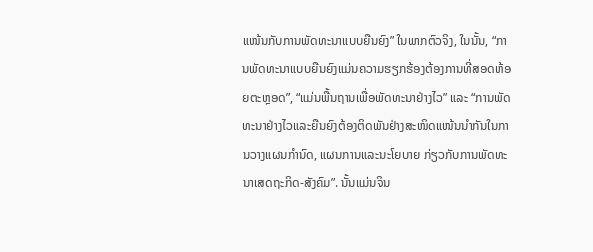ແໜ້ນກັບການພັດທະນາແບບຍືນຍົງ” ໃນພາກຕົວຈິງ, ໃນນັ້ນ, “ການພັດທະນາແບບຍືນຍົງແມ່ນຄວາມຮຽກຮ້ອງຕ້ອງການທີ່ສອດຫ້ອຍຕະຫຼອດ”, “ແມ່ນພື້ນຖານເພື່ອພັດທະນາຢ່າງໄວ” ແລະ “ການພັດທະນາຢ່າງໄວແລະຍືນຍົງຕ້ອງຕິດພັນຢ່າງສະໜິດແໜ້ນນຳກັນໃນການວາງແຜນກຳນົດ, ແຜນການແລະນະໂຍບາຍ ກ່ຽວກັບການພັດທະນາເສດຖະກິດ-ສັງຄົມ”. ນັ້ນແມ່ນຈິນ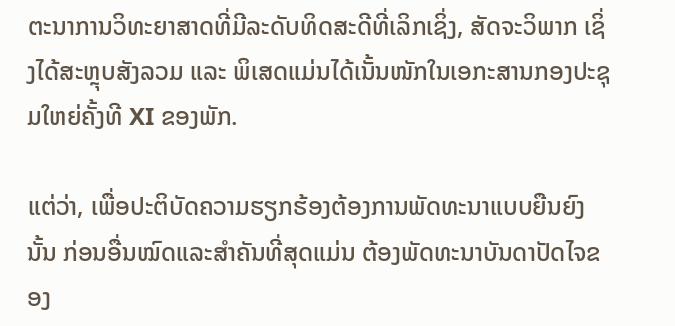ຕະນາການວິທະຍາສາດທີ່ມີລະດັບທິດສະດີທີ່ເລິກເຊິ່ງ, ສັດຈະວິພາກ ເຊິ່ງໄດ້ສະຫຼຸບສັງລວມ ແລະ ພິເສດແມ່ນໄດ້ເນັ້ນໜັກໃນເອກະສານກອງປະຊຸມໃຫຍ່ຄັ້ງທີ XI ຂອງພັກ.

ແຕ່ວ່າ, ເພື່ອປະຕິບັດຄວາມຮຽກຮ້ອງຕ້ອງການພັດທະນາແບບຍືນຍົງນັ້ນ ກ່ອນອື່ນໝົດແລະສຳຄັນທີ່ສຸດແມ່ນ ຕ້ອງພັດທະນາບັນດາປັດໄຈຂອງ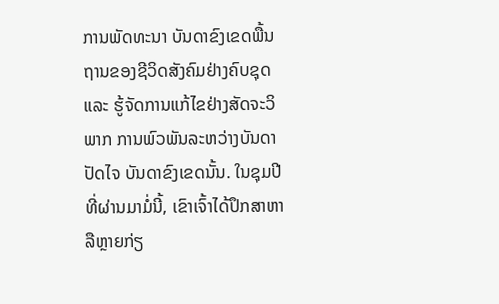ການພັດທະນາ ບັນດາຂົງເຂດພື້ນຖານຂອງຊີວິດສັງຄົມຢ່າງຄົບຊຸດ ແລະ ຮູ້ຈັດການແກ້ໄຂຢ່າງສັດຈະວິພາກ ການພົວພັນລະຫວ່າງບັນດາປັດໄຈ ບັນດາຂົງເຂດນັ້ນ. ໃນຊຸມປີທີ່ຜ່ານມາມໍ່ນີ້, ເຂົາເຈົ້າໄດ້ປຶກສາຫາລືຫຼາຍກ່ຽ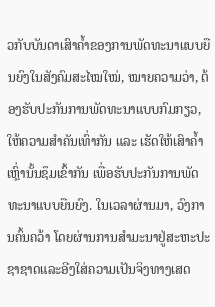ວກັບບັນດາເສົາຄ້ຳຂອງການພັດທະນາແບບຍືນຍົງໃນສັງຄົມສະໄໝໃໝ່, ໝາຍຄວາມວ່າ, ຕ້ອງຮັບປະກັນການພັດທະນາແບບກົມກຽວ, ໃຫ້ຄວາມສຳຄັນເທົ່າກັນ ແລະ ເຮັດໃຫ້ເສົາຄ້ຳເຫຼົ່ານັ້ນຊຶມເຂົ້າກັນ ເພື່ອຮັບປະກັນການພັດທະນາແບບຍືນຍົງ. ໃນເວລາຜ່ານມາ, ວົງການຄົ້ນຄວ້າ ໂດຍຜ່ານການສຳມະນາຢູ່ສະຫະປະຊາຊາດແລະອີງໃສ່ຄວາມເປັນຈິງທາງເສດ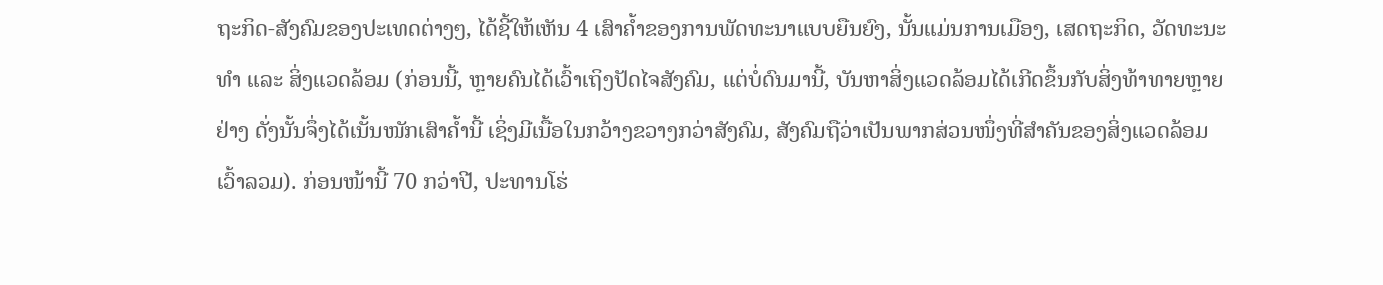ຖະກິດ-ສັງຄົມຂອງປະເທດຕ່າງໆ, ໄດ້ຊີ້ໃຫ້ເຫັນ 4 ເສົາຄ້ຳຂອງການພັດທະນາແບບຍືນຍົງ, ນັ້ນແມ່ນການເມືອງ, ເສດຖະກິດ, ວັດທະນະທຳ ແລະ ສິ່ງແວດລ້ອມ (ກ່ອນນີ້, ຫຼາຍຄົນໄດ້ເວົ້າເຖິງປັດໄຈສັງຄົມ, ແຕ່ບໍ່ດົນມານີ້, ບັນຫາສິ່ງແວດລ້ອມໄດ້ເກີດຂຶ້ນກັບສິ່ງທ້າທາຍຫຼາຍຢ່າງ ດັ່ງນັ້ນຈຶ່ງໄດ້ເນັ້ນໜັກເສົາຄ້ຳນີ້ ເຊິ່ງມີເນື້ອໃນກວ້າງຂວາງກວ່າສັງຄົມ, ສັງຄົມຖືວ່າເປັນພາກສ່ວນໜຶ່ງທີ່ສຳຄັນຂອງສິ່ງແວດລ້ອມເວົ້າລວມ). ກ່ອນໜ້ານີ້ 70 ກວ່າປີ, ປະທານໂຮ່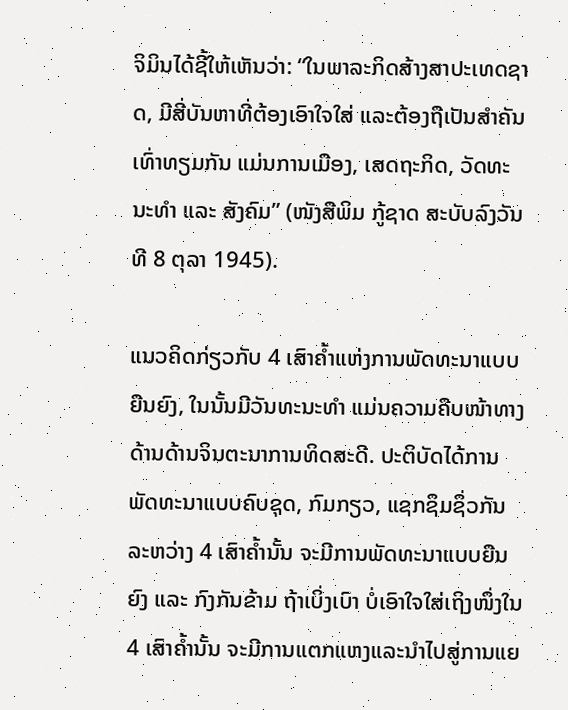ຈິມິນໄດ້ຊີ້ໃຫ້ເຫັນວ່າ: “ໃນພາລະກິດສ້າງສາປະເທດຊາດ, ມີສີ່ບັນຫາທີ່ຕ້ອງເອົາໃຈໃສ່ ແລະຕ້ອງຖືເປັນສຳຄັນເທົ່າທຽມກັນ ແມ່ນການເມືອງ, ເສດຖະກິດ, ວັດທະນະທຳ ແລະ ສັງຄົມ” (ໜັງສືພິມ ກູ້ຊາດ ສະບັບລົງວັນທີ 8 ຕຸລາ 1945).

ແນວຄິດກ່ຽວກັບ 4 ເສົາຄ້ຳແຫ່ງການພັດທະນາແບບຍືນຍົງ, ໃນນັ້ນມີວັນທະນະທຳ ແມ່ນຄວາມຄືບໜ້າທາງດ້ານດ້ານຈິນຕະນາການທິດສະດີ. ປະຕິບັດໄດ້ການພັດທະນາແບບຄົບຊຸດ, ກົມກຽວ, ແຊກຊຶມຊຶ່ວກັນລະຫວ່າງ 4 ເສົາຄ້ຳນັ້ນ ຈະມີການພັດທະນາແບບຍືນຍົງ ແລະ ກົງກັນຂ້າມ ຖ້າເບິ່ງເບົາ ບໍ່ເອົາໃຈໃສ່ເຖິງໜຶ່ງໃນ 4 ເສົາຄ້ຳນັ້ນ ຈະມີການແຕກແຫງແລະນຳໄປສູ່ການແຍ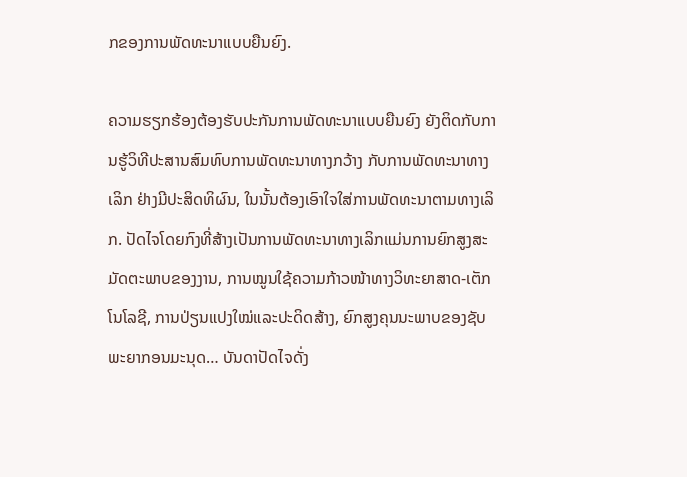ກຂອງການພັດທະນາແບບຍືນຍົງ.

ຄວາມຮຽກຮ້ອງຕ້ອງຮັບປະກັນການພັດທະນາແບບຍືນຍົງ ຍັງຕິດກັບການຮູ້ວິທີປະສານສົມທົບການພັດທະນາທາງກວ້າງ ກັບການພັດທະນາທາງເລິກ ຢ່າງມີປະສິດທິຜົນ, ໃນນັ້ນຕ້ອງເອົາໃຈໃສ່ການພັດທະນາຕາມທາງເລິກ. ປັດໄຈໂດຍກົງທີ່ສ້າງເປັນການພັດທະນາທາງເລິກແມ່ນການຍົກສູງສະມັດຕະພາບຂອງງານ, ການໝູນໃຊ້ຄວາມກ້າວໜ້າທາງວິທະຍາສາດ-ເຕັກໂນໂລຊີ, ການປ່ຽນແປງໃໝ່ແລະປະດິດສ້າງ, ຍົກສູງຄຸນນະພາບຂອງຊັບພະຍາກອນມະນຸດ… ບັນດາປັດໄຈດັ່ງ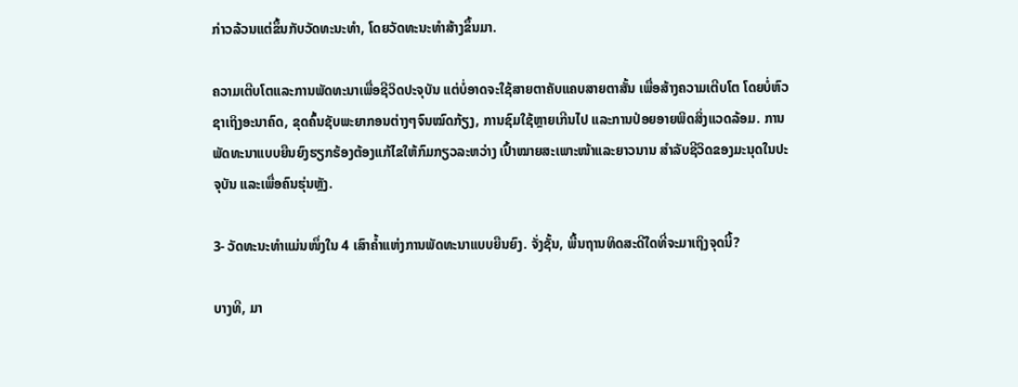ກ່າວລ້ວນແຕ່ຂຶ້ນກັບວັດທະນະທຳ, ໂດຍວັດທະນະທຳສ້າງຂຶ້ນມາ.

ຄວາມເຕີບໂຕແລະການພັດທະນາເພື່ອຊີວິດປະຈຸບັນ ແຕ່ບໍ່ອາດຈະໃຊ້ສາຍຕາຄັບແຄບສາຍຕາສັ້ນ ເພື່ອສ້າງຄວາມເຕີບໂຕ ໂດຍບໍ່ຫົວຊາເຖິງອະນາຄົດ, ຂຸດຄົ້ນຊັບພະຍາກອນຕ່າງໆຈົນໝົດກ້ຽງ, ການຊົມໃຊ້ຫຼາຍເກີນໄປ ແລະການປ່ອຍອາຍພິດສິ່ງແວດລ້ອມ. ການພັດທະນາແບບຍືນຍົງຮຽກຮ້ອງຕ້ອງແກ້ໄຂໃຫ້ກົມກຽວລະຫວ່າງ ເປົ້າໝາຍສະເພາະໜ້າແລະຍາວນານ ສຳລັບຊີວິດຂອງມະນຸດໃນປະຈຸບັນ ແລະເພື່ອຄົນຮຸ່ນຫຼັງ.

3- ວັດທະນະທຳແມ່ນໜຶ່ງໃນ 4 ເສົາຄ້ຳແຫ່ງການພັດທະນາແບບຍືນຍົງ. ຈັ່ງຊັ້ນ, ພື້ນຖານທິດສະດີໃດທີ່ຈະມາເຖິງຈຸດນີ້?

ບາງທີ, ມາ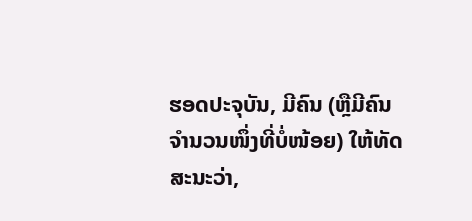ຮອດປະຈຸບັນ, ມີຄົນ (ຫຼືມີຄົນຈຳນວນໜຶ່ງທີ່ບໍ່ໜ້ອຍ) ໃຫ້ທັດສະນະວ່າ,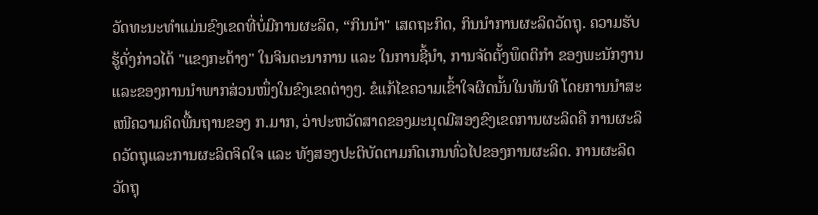ວັດທະນະທຳແມ່ນຂົງເຂດທີ່ບໍ່ມີການຜະລິດ, “ກິນນຳ" ເສດຖະກິດ, ກິນນຳການຜະລິດວັດຖຸ. ຄວາມຮັບຮູ້ດັ່ງກ່າວໄດ້ "ແຂງກະດ້າງ" ໃນຈິນຕະນາການ ແລະ ໃນການຊີ້ນຳ, ການຈັດຕັ້ງພຶດຕິກຳ ຂອງພະນັກງານ ແລະຂອງການນຳພາກສ່ວນໜຶ່ງໃນຂົງເຂດຕ່າງໆ. ຂໍແກ້ໄຂຄວາມເຂົ້າໃຈຜິດນັ້ນໃນທັນທີ ໂດຍການນຳສະເໜີຄວາມຄິດພື້ນຖານຂອງ ກ.ມາກ, ວ່າປະຫວັດສາດຂອງມະນຸດມີສອງຂົງເຂດການຜະລິດຄື ການຜະລິດວັດຖຸແລະການຜະລິດຈິດໃຈ ແລະ ທັງສອງປະຕິບັດຕາມກົດເກນທົ່ວໄປຂອງການຜະລິດ. ການຜະລິດວັດຖຸ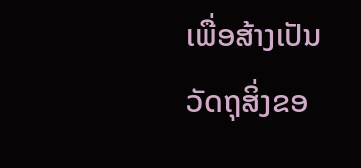ເພື່ອສ້າງເປັນວັດຖຸສິ່ງຂອ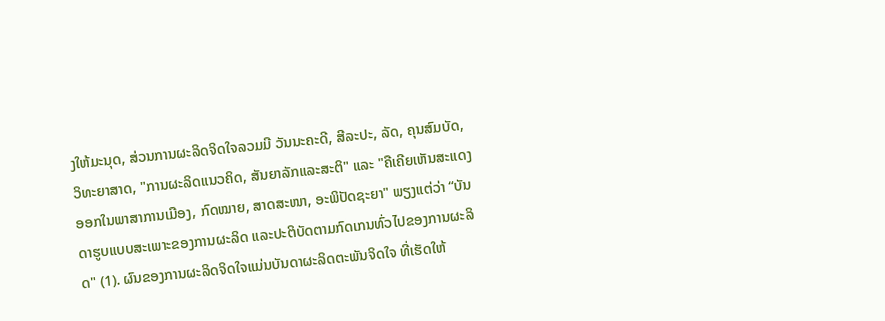ງໃຫ້ມະນຸດ, ສ່ວນການຜະລິດຈິດໃຈລວມມີ ວັນນະຄະດີ, ສີລະປະ, ລັດ, ຄຸນສົມບັດ, ວິທະຍາສາດ, "ການຜະລິດແນວຄິດ, ສັນຍາລັກແລະສະຕິ" ແລະ "ຄືເຄີຍເຫັນສະແດງອອກໃນພາສາການເມືອງ, ກົດໝາຍ, ສາດສະໜາ, ອະພິປັດຊະຍາ" ພຽງແຕ່ວ່າ “ບັນດາຮູບແບບສະເພາະຂອງການຜະລິດ ແລະປະຕິບັດຕາມກົດເກນທົ່ວໄປຂອງການຜະລິດ" (1). ຜົນຂອງການຜະລິດຈິດໃຈແມ່ນບັນດາຜະລິດຕະພັນຈິດໃຈ ທີ່ເຮັດໃຫ້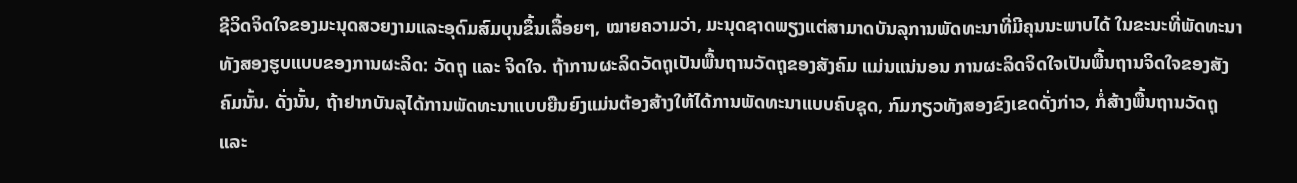ຊີວິດຈິດໃຈຂອງມະນຸດສວຍງາມແລະອຸດົມສົມບຸນຂຶ້ນເລື້ອຍໆ, ໝາຍຄວາມວ່າ, ມະນຸດຊາດພຽງແຕ່ສາມາດບັນລຸການພັດທະນາທີ່ມີຄຸນນະພາບໄດ້ ໃນຂະນະທີ່ພັດທະນາທັງສອງຮູບແບບຂອງການຜະລິດ: ວັດຖຸ ແລະ ຈິດໃຈ. ຖ້າການຜະລິດວັດຖຸເປັນພື້ນຖານວັດຖຸຂອງສັງຄົມ ແມ່ນແນ່ນອນ ການຜະລິດຈິດໃຈເປັນພື້ນຖານຈິດໃຈຂອງສັງຄົມນັ້ນ. ດັ່ງນັ້ນ, ຖ້າຢາກບັນລຸໄດ້ການພັດທະນາແບບຍືນຍົງແມ່ນຕ້ອງສ້າງໃຫ້ໄດ້ການພັດທະນາແບບຄົບຊຸດ, ກົມກຽວທັງສອງຂົງເຂດດັ່ງກ່າວ, ກໍ່ສ້າງພື້ນຖານວັດຖຸ ແລະ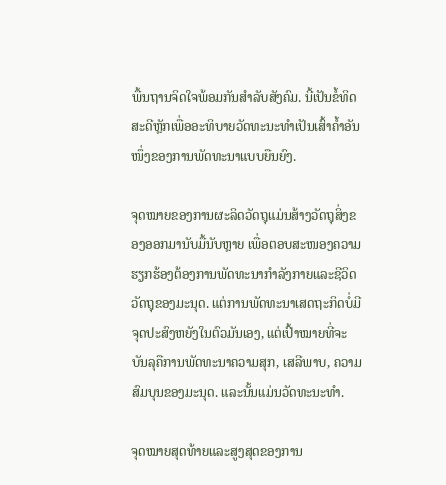ພື້ນຖານຈິດໃຈພ້ອມກັນສຳລັບສັງຄົມ. ນີ້ເປັນຂໍ້ທິດສະດີຫຼັກເພື່ອອະທິບາຍວັດທະນະທຳເປັນເສົ້າຄ້ຳອັນໜຶ່ງຂອງການພັດທະນາແບບຍືນຍົງ.

ຈຸດໝາຍຂອງການຜະລິດວັດຖຸແມ່ນສ້າງວັດຖຸສິ່ງຂອງອອກມານັບມື້ນັບຫຼາຍ ເພື່ອຕອບສະໜອງຄວາມຮຽກຮ້ອງຕ້ອງການພັດທະນາກຳລັງກາຍແລະຊີວິດວັດຖຸຂອງມະນຸດ. ແຕ່ການພັດທະນາເສດຖະກິດບໍ່ມີຈຸດປະສົງຫຍັງໃນຕົວມັນເອງ, ແຕ່ເປົ້າໝາຍທີ່ຈະບັນລຸຄືການພັດທະນາຄວາມສຸກ, ເສລີພາບ, ຄວາມສົມບຸນຂອງມະນຸດ. ແລະນັ້ນແມ່ນວັດທະນະທຳ.

ຈຸດໝາຍສຸດທ້າຍແລະສູງສຸດຂອງການ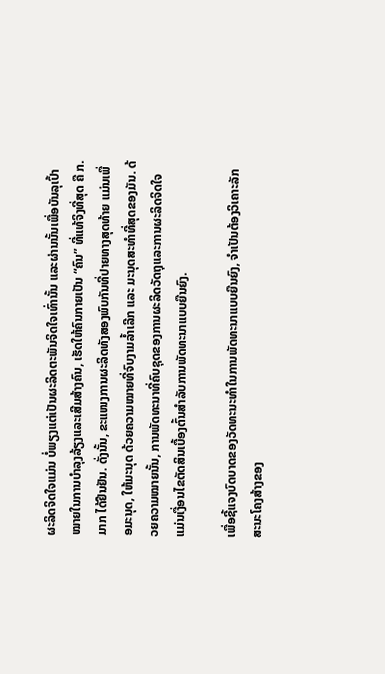ຜະລິດຈິດໃຈແມ່ນ ບໍ່ພຽງແຕ່ເປັນຜະລິດຕະພັນຈິດໃຈເທົ່ານັ້ນ ແລະຜ່ານນັ້ນເພື່ອບັນລຸເປົ້າໝາຍໃນການບຳລຸງລ້ຽງແລະເສີມສ້າງຄົນ, ເຮັດໃຫ້ຄົນກາຍເປັນ “ຄົນ” ທີ່ແທ້ຈິງທີ່ສຸດ ຄື ກ.ມາກ ໄດ້ຢືນຢັນ. ດັ່ງນັ້ນ, ຂະແໜງການຜະລິດທັງສອງພົບກັນທີ່ປາຍທາງສຸດທ້າຍ ແມ່ນເພື່ອມະນຸດ, ໃຫ້ມະນຸດ ດ້ວຍຄວາມໝາຍທີ່ຈົບງາມລ້ຳເລີກ ແລະ ມະນຸດສະທຳທີ່ສຸດຂອງມັນ. ດ້ວຍຄວາມໝາຍນັ້ນ, ການພັດທະນາທີ່ຄົບຊຸດຂອງການຜະລິດວັດຖຸແລະການຜະລິດຈິດໃຈ ແມ່ນເງື່ອນໄຂຕັດສິນເບື້ອງຕົ້ນສຳລັບການພັດທະນາແບບຍືນຍົງ.

ເພື່ອຊີ້ແຈງບົດບາດຂອງວັດທະນະທຳໃນການພັດທະນາແບບຍືນຍົງ, ຈຳເປັນຕ້ອງວິເຄາະລັກສະນະໂຄງສ້າງຂອງ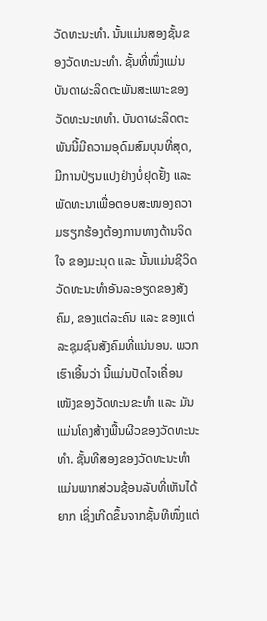ວັດທະນະທຳ. ນັ້ນແມ່ນສອງຊັ້ນຂອງວັດທະນະທຳ. ຊັ້ນທີ່ໜຶ່ງແມ່ນບັນດາຜະລິດຕະພັນສະເພາະຂອງວັດທະນະທທຳ. ບັນດາຜະລິດຕະພັນນີ້ມີຄວາມອຸດົມສົມບຸນທີ່ສຸດ, ມີການປ່ຽນແປງຢ່າງບໍ່ຢຸດຢັ້ງ ແລະພັດທະນາເພື່ອຕອບສະໜອງຄວາມຮຽກຮ້ອງຕ້ອງການທາງດ້ານຈິດໃຈ ຂອງມະນຸດ ແລະ ນັ້ນແມ່ນຊີວິດວັດທະນະທຳອັນລະອຽດຂອງສັງຄົມ, ຂອງແຕ່ລະຄົນ ແລະ ຂອງແຕ່ລະຊຸມຊົນສັງຄົມທີ່ແນ່ນອນ. ພວກເຮົາເອີ້ນວ່າ ນີ້ແມ່ນປັດໄຈເຄື່ອນເໜັງຂອງວັດທະນຂະທຳ ແລະ ມັນແມ່ນໂຄງສ້າງພື້ນຜີວຂອງວັດທະນະທຳ. ຊັ້ນທີສອງຂອງວັດທະນະທຳ ແມ່ນພາກສ່ວນຊ້ອນລັບທີ່ເຫັນໄດ້ຍາກ ເຊິ່ງເກີດຂຶ້ນຈາກຊັ້ນທີໜຶ່ງແຕ່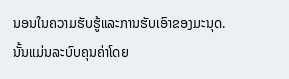ນອນໃນຄວາມຮັບຮູ້ແລະການຮັບເອົາຂອງມະນຸດ. ນັ້ນແມ່ນລະບົບຄຸນຄ່າໂດຍ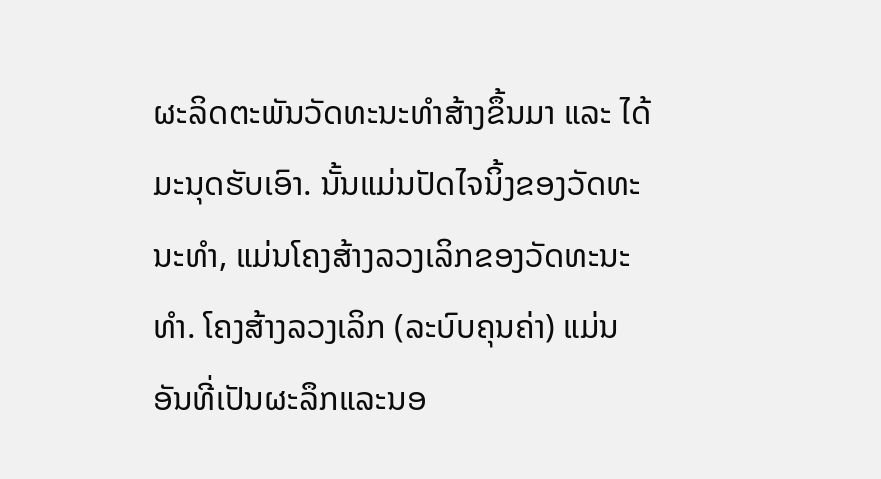ຜະລິດຕະພັນວັດທະນະທຳສ້າງຂຶ້ນມາ ແລະ ໄດ້ມະນຸດຮັບເອົາ. ນັ້ນແມ່ນປັດໄຈນິ້ງຂອງວັດທະນະທຳ, ແມ່ນໂຄງສ້າງລວງເລິກຂອງວັດທະນະທຳ. ໂຄງສ້າງລວງເລິກ (ລະບົບຄຸນຄ່າ) ແມ່ນອັນທີ່ເປັນຜະລຶກແລະນອ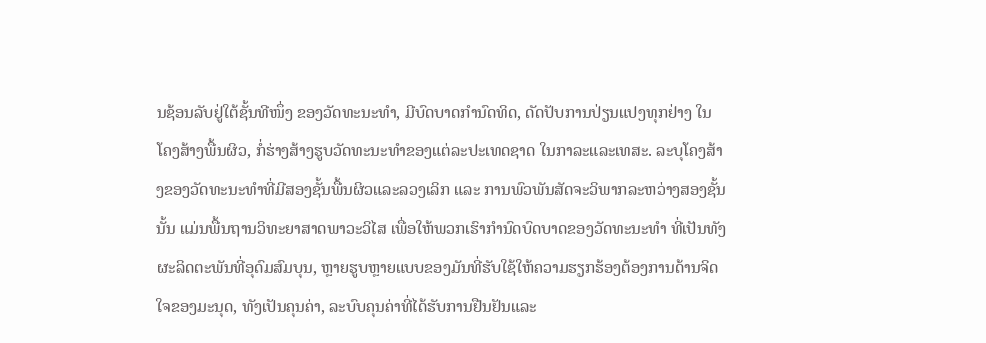ນຊ້ອນລັບຢູ່ໃຕ້ຊັ້ນທີໜຶ່ງ ຂອງວັດທະນະທຳ, ມີບົດບາດກຳນົດທິດ, ດັດປັບການປ່ຽນແປງທຸກຢ່າງ ໃນໂຄງສ້າງພື້ນຜິວ, ກໍ່ຮ່າງສ້າງຮູບວັດທະນະທຳຂອງແຕ່ລະປະເທດຊາດ ໃນກາລະແລະເທສະ. ລະບຸໂຄງສ້າງຂອງວັດທະນະທຳທີ່ມີສອງຊັ້ນພື້ນຜິວແລະລວງເລິກ ແລະ ການພົວພັນສັດຈະວິພາກລະຫວ່າງສອງຊັ້ນນັ້ນ ແມ່ນພື້ນຖານວິທະຍາສາດພາວະວິໄສ ເພື່ອໃຫ້ພວກເຮົາກຳນົດບົດບາດຂອງວັດທະນະທຳ ທີ່ເປັນທັງຜະລິດຕະພັນທີ່ອຸດົມສົມບຸນ, ຫຼາຍຮູບຫຼາຍແບບຂອງມັນທີ່ຮັບໃຊ້ໃຫ້ຄວາມຮຽກຮ້ອງຕ້ອງການດ້ານຈິດໃຈຂອງມະນຸດ, ທັງເປັນຄຸນຄ່າ, ລະບົບຄຸນຄ່າທີ່ໄດ້ຮັບການຢືນຢັນແລະ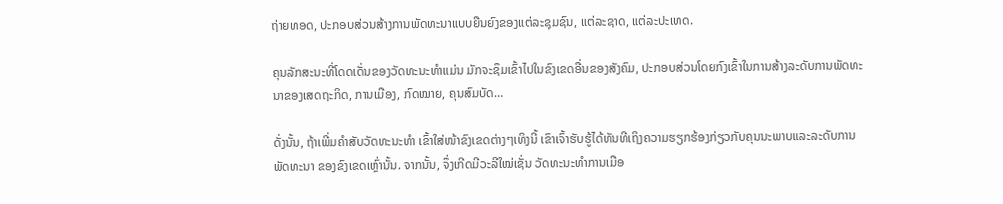ຖ່າຍທອດ, ປະກອບສ່ວນສ້າງການພັດທະນາແບບຍືນຍົງຂອງແຕ່ລະຊຸມຊົນ, ແຕ່ລະຊາດ, ແຕ່ລະປະເທດ.

ຄຸນລັກສະນະທີ່ໂດດເດັ່ນຂອງວັດທະນະທຳແມ່ນ ມັກຈະຊຶມເຂົ້າໄປໃນຂົງເຂດອື່ນຂອງສັງຄົມ, ປະກອບສ່ວນໂດຍກົງເຂົ້າໃນການສ້າງລະດັບການພັດທະນາຂອງເສດຖະກິດ, ການເມືອງ, ກົດໝາຍ, ຄຸນສົມບັດ…

ດັ່ງນັ້ນ, ຖ້າເພີ່ມຄຳສັບວັດທະນະທຳ ເຂົ້າໃສ່ໜ້າຂົງເຂດຕ່າງໆເທິງນີ້ ເຂົາເຈົ້າຮັບຮູ້ໄດ້ທັນທີເຖິງຄວາມຮຽກຮ້ອງກ່ຽວກັບຄຸນນະພາບແລະລະດັບການພັດທະນາ ຂອງຂົງເຂດເຫຼົ່ານັ້ນ. ຈາກນັ້ນ, ຈຶ່ງເກີດມີວະລີໃໝ່ເຊັ່ນ ວັດທະນະທຳການເມືອ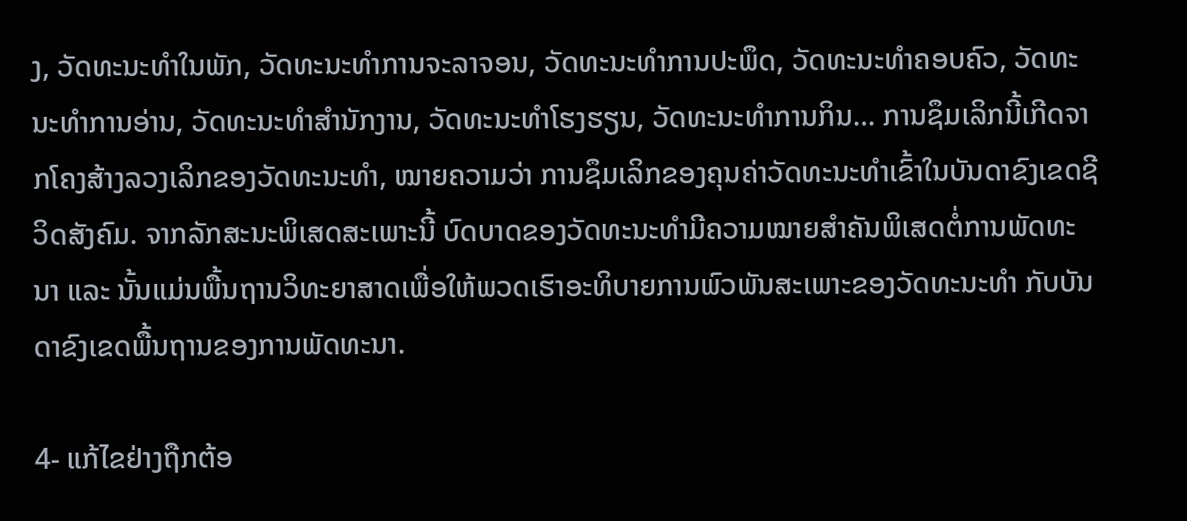ງ, ວັດທະນະທຳໃນພັກ, ວັດທະນະທຳການຈະລາຈອນ, ວັດທະນະທຳການປະພຶດ, ວັດທະນະທຳຄອບຄົວ, ວັດທະນະທຳການອ່ານ, ວັດທະນະທຳສຳນັກງານ, ວັດທະນະທຳໂຮງຮຽນ, ວັດທະນະທຳການກິນ… ການຊຶມເລິກນີ້ເກີດຈາກໂຄງສ້າງລວງເລິກຂອງວັດທະນະທຳ, ໝາຍຄວາມວ່າ ການຊຶມເລິກຂອງຄຸນຄ່າວັດທະນະທຳເຂົ້າໃນບັນດາຂົງເຂດຊີວິດສັງຄົມ. ຈາກລັກສະນະພິເສດສະເພາະນີ້ ບົດບາດຂອງວັດທະນະທຳມີຄວາມໝາຍສຳຄັນພິເສດຕໍ່ການພັດທະນາ ແລະ ນັ້ນແມ່ນພື້ນຖານວິທະຍາສາດເພື່ອໃຫ້ພວດເຮົາອະທິບາຍການພົວພັນສະເພາະຂອງວັດທະນະທຳ ກັບບັນດາຂົງເຂດພື້ນຖານຂອງການພັດທະນາ.

4- ແກ້ໄຂຢ່າງຖືກຕ້ອ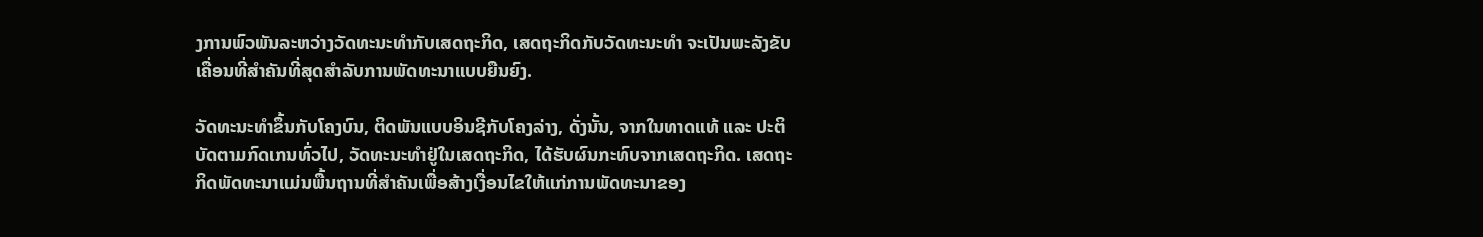ງການພົວພັນລະຫວ່າງວັດທະນະທຳກັບເສດຖະກິດ, ເສດຖະກິດກັບວັດທະນະທຳ ຈະເປັນພະລັງຂັບເຄື່ອນທີ່ສຳຄັນທີ່ສຸດສຳລັບການພັດທະນາແບບຍືນຍົງ.

ວັດທະນະທຳຂຶ້ນກັບໂຄງບົນ, ຕິດພັນແບບອິນຊີກັບໂຄງລ່າງ, ດັ່ງນັ້ນ, ຈາກໃນທາດແທ້ ແລະ ປະຕິບັດຕາມກົດເກນທົ່ວໄປ, ວັດທະນະທຳຢູ່ໃນເສດຖະກິດ, ໄດ້ຮັບຜົນກະທົບຈາກເສດຖະກິດ. ເສດຖະກິດພັດທະນາແມ່ນພື້ນຖານທີ່ສຳຄັນເພື່ອສ້າງເງື່ອນໄຂໃຫ້ແກ່ການພັດທະນາຂອງ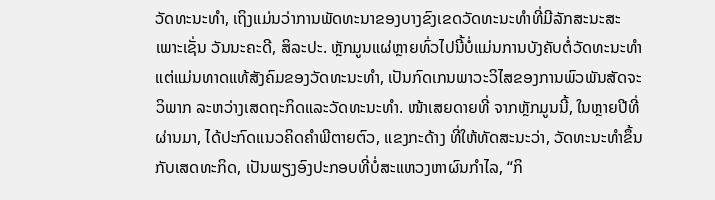ວັດທະນະທຳ, ເຖິງແມ່ນວ່າການພັດທະນາຂອງບາງຂົງເຂດວັດທະນະທຳທີ່ມີລັກສະນະສະເພາະເຊັ່ນ ວັນນະຄະດີ, ສິລະປະ. ຫຼັກມູນແຜ່ຫຼາຍທົ່ວໄປນີ້ບໍ່ແມ່ນການບັງຄັບຕໍ່ວັດທະນະທຳ ແຕ່ແມ່ນທາດແທ້ສັງຄົມຂອງວັດທະນະທຳ, ເປັນກົດເກນພາວະວິໄສຂອງການພົວພັນສັດຈະວິພາກ ລະຫວ່າງເສດຖະກິດແລະວັດທະນະທຳ. ໜ້າເສຍດາຍທີ່ ຈາກຫຼັກມູນນີ້, ໃນຫຼາຍປີທີ່ຜ່ານມາ, ໄດ້ປະກົດແນວຄິດຄຳພີຕາຍຕົວ, ແຂງກະດ້າງ ທີ່ໃຫ້ທັດສະນະວ່າ, ວັດທະນະທຳຂຶ້ນກັບເສດທະກິດ, ເປັນພຽງອົງປະກອບທີ່ບໍ່ສະແຫວງຫາຜົນກຳໄລ, “ກິ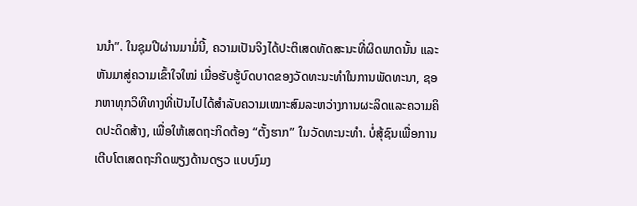ນນຳ”. ໃນຊຸມປີຜ່ານມາມໍ່ນີ້, ຄວາມເປັນຈິງໄດ້ປະຕິເສດທັດສະນະທີ່ຜິດພາດນັ້ນ ແລະ ຫັນມາສູ່ຄວາມເຂົ້າໃຈໃໝ່ ເມື່ອຮັບຮູ້ບົດບາດຂອງວັດທະນະທຳໃນການພັດທະນາ, ຊອກຫາທຸກວິທີທາງທີ່ເປັນໄປໄດ້ສຳລັບຄວາມເໝາະສົມລະຫວ່າງການຜະລິດແລະຄວາມຄິດປະດິດສ້າງ, ເພື່ອໃຫ້ເສດຖະກິດຕ້ອງ “ຕັ້ງຮາກ” ໃນວັດທະນະທຳ. ບໍ່ສຸ້ຊົນເພື່ອການເຕີບໂຕເສດຖະກິດພຽງດ້ານດຽວ ແບບງົມງ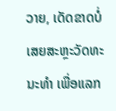ວາຍ, ເດັດຂາດບໍ່ເສຍສະຫຼະວັດທະນະທຳ ເພື່ອແລກ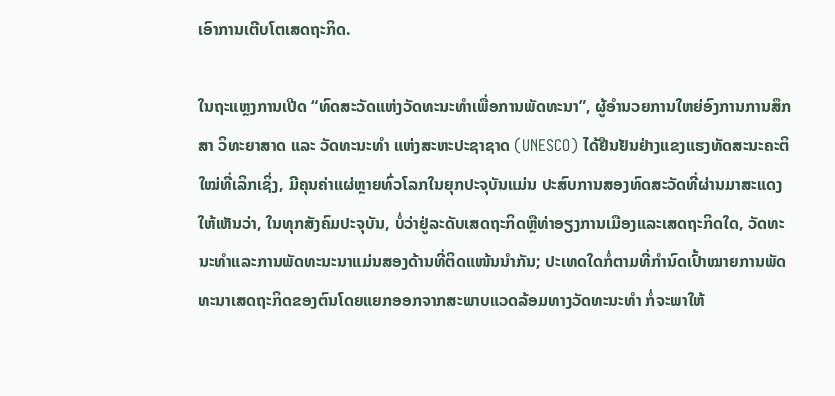ເອົາການເຕີບໂຕເສດຖະກິດ.

ໃນຖະແຫຼງການເປີດ “ທົດສະວັດແຫ່ງວັດທະນະທຳເພື່ອການພັດທະນາ”, ຜູ້ອຳນວຍການໃຫຍ່ອົງການການສຶກສາ ວິທະຍາສາດ ແລະ ວັດທະນະທຳ ແຫ່ງສະຫະປະຊາຊາດ (UNESCO) ໄດ້ຢືນຢັນຢ່າງແຂງແຮງທັດສະນະຄະຕິໃໝ່ທີ່ເລິກເຊິ່ງ, ມີຄຸນຄ່າແຜ່ຫຼາຍທົ່ວໂລກໃນຍຸກປະຈຸບັນແມ່ນ ປະສົບການສອງທົດສະວັດທີ່ຜ່ານມາສະແດງໃຫ້ເຫັນວ່າ, ໃນທຸກສັງຄົມປະຈຸບັນ, ບໍ່ວ່າຢູ່ລະດັບເສດຖະກິດຫຼືທ່າອຽງການເມືອງແລະເສດຖະກິດໃດ, ວັດທະນະທຳແລະການພັດທະນະນາແມ່ນສອງດ້ານທີ່ຕິດແໜ້ນນຳກັນ; ປະເທດໃດກໍ່ຕາມທີ່ກຳນົດເປົ້າໝາຍການພັດທະນາເສດຖະກິດຂອງຕົນໂດຍແຍກອອກຈາກສະພາບແວດລ້ອມທາງວັດທະນະທຳ ກໍ່ຈະພາໃຫ້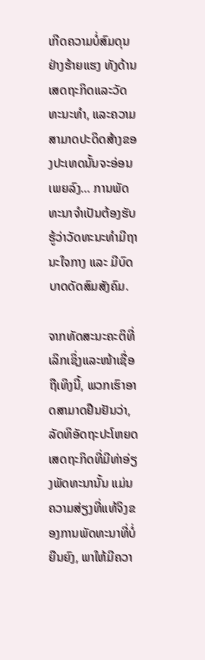ເກີດຄວາມບໍ່ສົມດຸນຢ່າງຮ້າຍແຮງ ທັງດ້ານເສດຖະກິດແລະວັດທະນະທຳ, ແລະຄວາມສາມາດປະດິດສ້າງຂອງປະເທດນັ້ນຈະອ່ອນເພຍລົງ… ການພັດທະນາຈຳເປັນຕ້ອງຮັບຮູ້ວ່າວັດທະນະທຳມີຖານະໃຈກາງ ແລະ ມີບົດບາດດັດສົມສັງຄົມ.

ຈາກທັດສະນະຄະຕິທີ່ເລິກເຊິ່ງແລະໜ້າເຊື່ອຖືເທິງນີ້, ພວກເຮົາອາດສາມາດຢືນຢັນວ່າ, ລັດທິອັດຖະປະໂຫຍດເສດຖະກິດທີ່ມີທ່າອ່ຽງພັດທະນານັ້ນ ແມ່ນຄວາມສ່ຽງທີ່ແທ້ຈິງຂອງການພັດທະນາທີ່ບໍ່ຍືນຍົງ, ພາໃຫ້ມີຄວາ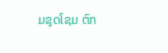ມຊຸດໂຊມ ຕົກ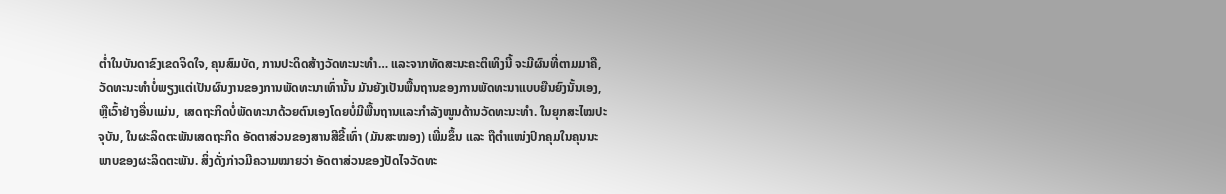ຕ່ຳໃນບັນດາຂົງເຂດຈິດໃຈ, ຄຸນສົມບັດ, ການປະດິດສ້າງວັດທະນະທຳ… ແລະຈາກທັດສະນະຄະຕິເທິງນີ້ ຈະມີຜົນທີ່ຕາມມາຄື, ວັດທະນະທຳບໍ່ພຽງແຕ່ເປັນຜົນງານຂອງການພັດທະນາເທົ່ານັ້ນ ມັນຍັງເປັນພື້ນຖານຂອງການພັດທະນາແບບຍືນຍົງນັ້ນເອງ, ຫຼືເວົ້າຢ່າງອື່ນແມ່ນ, ເສດຖະກິດບໍ່ພັດທະນາດ້ວຍຕົນເອງໂດຍບໍ່ມີພື້ນຖານແລະກຳລັງໜູນດ້ານວັດທະນະທຳ. ໃນຍຸກສະໄໝປະຈຸບັນ, ໃນຜະລິດຕະພັນເສດຖະກິດ ອັດຕາສ່ວນຂອງສານສີຂີ້ເທົ່າ (ມັນສະໝອງ) ເພີ່ມຂຶ້ນ ແລະ ຖືຕຳແໜ່ງປົກຄຸມໃນຄຸນນະພາບຂອງຜະລິດຕະພັນ. ສິ່ງດັ່ງກ່າວມີຄວາມໝາຍວ່າ ອັດຕາສ່ວນຂອງປັດໄຈວັດທະ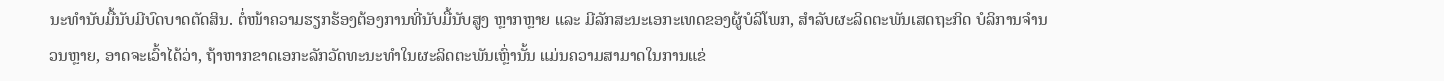ນະທຳນັບມື້ນັບມີບົດບາດຕັດສິນ. ຕໍ່ໜ້າຄວາມຮຽກຮ້ອງຕ້ອງການທີ່ນັບມື້ນັບສູງ ຫຼາກຫຼາຍ ແລະ ມີລັກສະນະເອກະເທດຂອງຜູ້ບໍລິໂພກ, ສຳລັບຜະລິດຕະພັນເສດຖະກິດ ບໍລິການຈຳນວນຫຼາຍ, ອາດຈະເວົ້າໄດ້ວ່າ, ຖ້າຫາກຂາດເອກະລັກວັດທະນະທຳໃນຜະລິດຕະພັນເຫຼົ່ານັ້ນ ແມ່ນຄວາມສາມາດໃນການແຂ່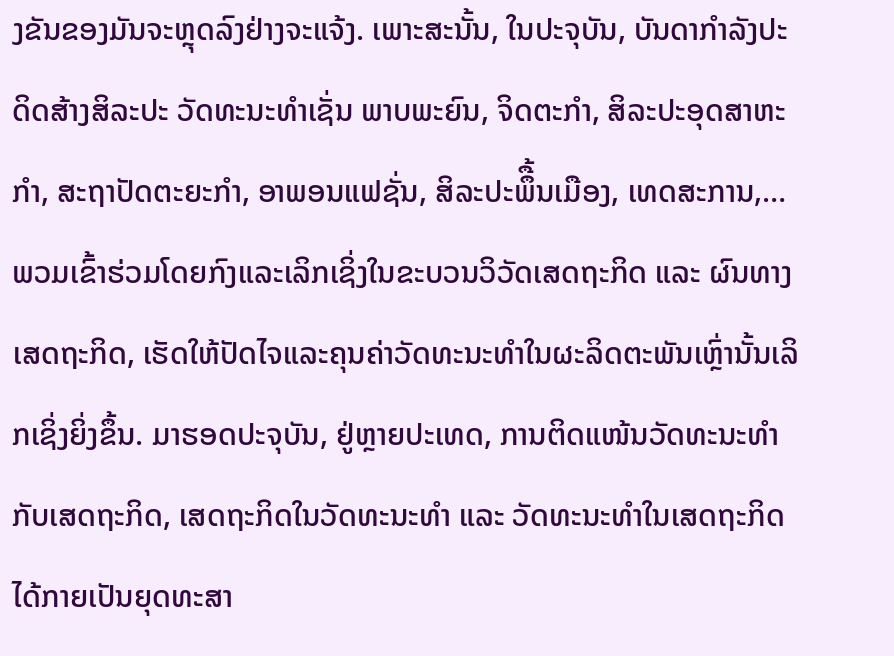ງຂັນຂອງມັນຈະຫຼຸດລົງຢ່າງຈະແຈ້ງ. ເພາະສະນັ້ນ, ໃນປະຈຸບັນ, ບັນດາກຳລັງປະດິດສ້າງສິລະປະ ວັດທະນະທຳເຊັ່ນ ພາບພະຍົນ, ຈິດຕະກຳ, ສິລະປະອຸດສາຫະກຳ, ສະຖາປັດຕະຍະກຳ, ອາພອນແຟຊັ່ນ, ສິລະປະພຶື້ນເມືອງ, ເທດສະການ,… ພວມເຂົ້າຮ່ວມໂດຍກົງແລະເລິກເຊິ່ງໃນຂະບວນວິວັດເສດຖະກິດ ແລະ ຜົນທາງເສດຖະກິດ, ເຮັດໃຫ້ປັດໄຈແລະຄຸນຄ່າວັດທະນະທຳໃນຜະລິດຕະພັນເຫຼົ່ານັ້ນເລິກເຊິ່ງຍິ່ງຂຶ້ນ. ມາຮອດປະຈຸບັນ, ຢູ່ຫຼາຍປະເທດ, ການຕິດແໜ້ນວັດທະນະທຳກັບເສດຖະກິດ, ເສດຖະກິດໃນວັດທະນະທຳ ແລະ ວັດທະນະທຳໃນເສດຖະກິດ ໄດ້ກາຍເປັນຍຸດທະສາ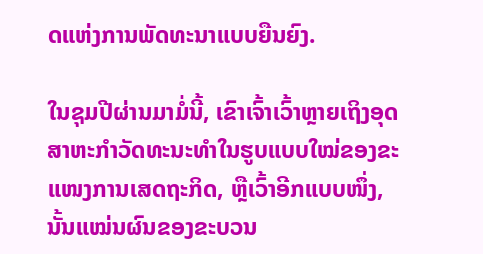ດແຫ່ງການພັດທະນາແບບຍືນຍົງ.

ໃນຊຸມປີຜ່ານມາມໍ່ນີ້, ເຂົາເຈົ້າເວົ້າຫຼາຍເຖິງອຸດສາຫະກຳວັດທະນະທຳໃນຮູບແບບໃໝ່ຂອງຂະແໜງການເສດຖະກິດ, ຫຼືເວົ້າອີກແບບໜຶ່ງ, ນັ້ນແໝ່ນຜົນຂອງຂະບວນ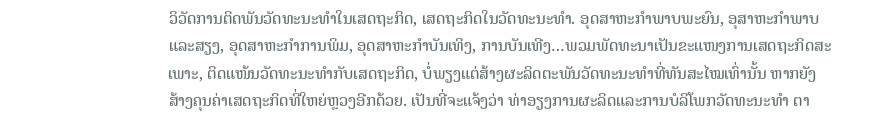ວິວັດການຕິດພັນວັດທະນະທຳໃນເສດຖະກິດ, ເສດຖະກິດໃນວັດທະນະທຳ. ອຸດສາຫະກຳພາບພະຍົນ, ອຸສາຫະກຳພາບແລະສຽງ, ອຸດສາຫະກຳການພິມ, ອຸດສາຫະກຳບັນເທິງ, ການບັນເທີງ…ພວມພັດທະນາເປັນຂະແໜງການເສດຖະກິດສະເພາະ, ຕິດແໜ້ນວັດທະນະທຳກັບເສດຖະກິດ, ບໍ່ພຽງແຕ່ສ້າງຜະລິດຕະພັນວັດທະນະທຳທີ່ທັນສະໄໝເທົ່ານັ້ນ ຫາກຍັງສ້າງຄຸນຄ່າເສດຖະກິດທີ່ໃຫຍ່ຫຼວງອີກດ້ວຍ. ເປັນທີ່ຈະແຈ້ງວ່າ ທ່າອຽງການຜະລິດແລະການບໍລິໂພກວັດທະນະທຳ ຕາ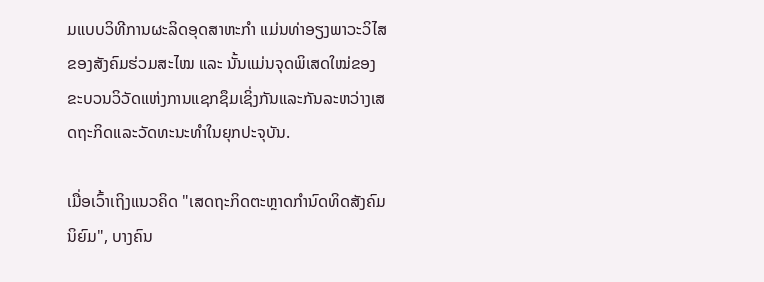ມແບບວິທີການຜະລິດອຸດສາຫະກຳ ແມ່ນທ່າອຽງພາວະວິໄສຂອງສັງຄົມຮ່ວມສະໄໝ ແລະ ນັ້ນແມ່ນຈຸດພິເສດໃໝ່ຂອງຂະບວນວິວັດແຫ່ງການແຊກຊຶມເຊິ່ງກັນແລະກັນລະຫວ່າງເສດຖະກິດແລະວັດທະນະທຳໃນຍຸກປະຈຸບັນ.

ເມື່ອເວົ້າເຖິງແນວຄິດ "ເສດຖະກິດຕະຫຼາດກຳນົດທິດສັງຄົມນິຍົມ", ບາງຄົນ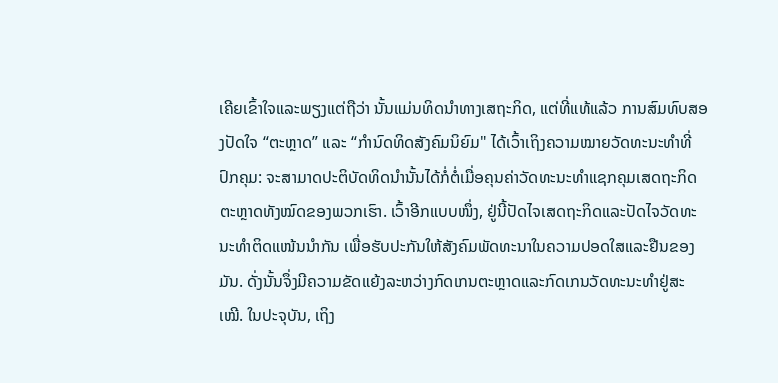ເຄີຍເຂົ້າໃຈແລະພຽງແຕ່ຖືວ່າ ນັ້ນແມ່ນທິດນຳທາງເສຖະກິດ, ແຕ່ທີ່ແທ້ແລ້ວ ການສົມທົບສອງປັດໃຈ “ຕະຫຼາດ” ແລະ “ກຳນົດທິດສັງຄົມນິຍົມ" ໄດ້ເວົ້າເຖິງຄວາມໝາຍວັດທະນະທຳທີ່ປົກຄຸມ: ຈະສາມາດປະຕິບັດທິດນຳນັ້ນໄດ້ກໍ່ຕໍ່ເມື່ອຄຸນຄ່າວັດທະນະທຳແຊກຄຸມເສດຖະກິດຕະຫຼາດທັງໝົດຂອງພວກເຮົາ. ເວົ້າອີກແບບໜຶ່ງ, ຢູ່ນີ້ປັດໄຈເສດຖະກິດແລະປັດໄຈວັດທະນະທຳຕິດແໜ້ນນຳກັນ ເພື່ອຮັບປະກັນໃຫ້ສັງຄົມພັດທະນາໃນຄວາມປອດໃສແລະຢືນຂອງມັນ. ດັ່ງນັ້ນຈຶ່ງມີຄວາມຂັດແຍ້ງລະຫວ່າງກົດເກນຕະຫຼາດແລະກົດເກນວັດທະນະທຳຢູ່ສະເໝີ. ໃນປະຈຸບັນ, ເຖິງ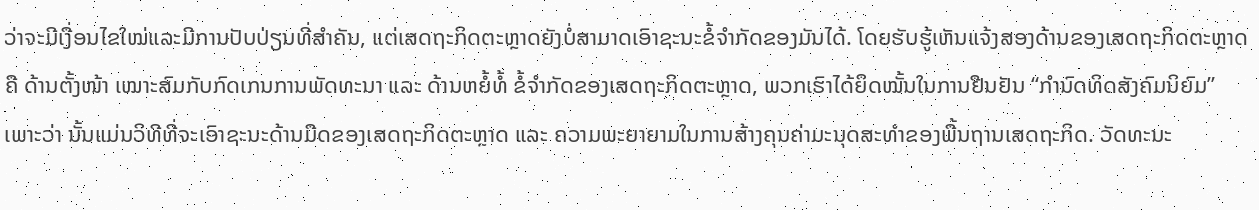ວ່າຈະມີເງື່ອນໄຂໃໝ່ແລະມີການປັບປ່ຽນທີ່ສຳຄັນ, ແຕ່ເສດຖະກິດຕະຫຼາດຍັງບໍ່ສາມາດເອົາຊະນະຂໍ້ຈຳກັດຂອງມັນໄດ້. ໂດຍຮັບຮູ້ເຫັນແຈ້ງສອງດ້ານຂອງເສດຖະກິດຕະຫຼາດຄື ດ້ານຕັ້ງໜ້າ ເໝາະສົມກັບກົດເກນການພັດທະນາ ແລະ ດ້ານຫຍໍ້ທໍ້ ຂໍ້ຈຳກັດຂອງເສດຖະກິດຕະຫຼາດ, ພວກເຮົາໄດ້ຍຶດໝັ້ນໃນການຢືນຢັນ “ກຳນົດທິດສັງຄົມນິຍົມ” ເພາະວ່າ ນັ້ນແມ່ນວິທີທີ່ຈະເອົາຊະນະດ້ານມືດຂອງເສດຖະກິດຕະຫຼາດ ແລະ ຄວາມພະຍາຍາມໃນການສ້າງຄຸນຄ່າມະນຸດສະທຳຂອງພື້ນຖານເສດຖະກິດ. ວັດທະນະ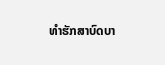ທຳຮັກສາບົດບາ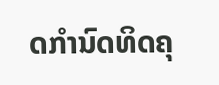ດກຳນົດທິດຄຸ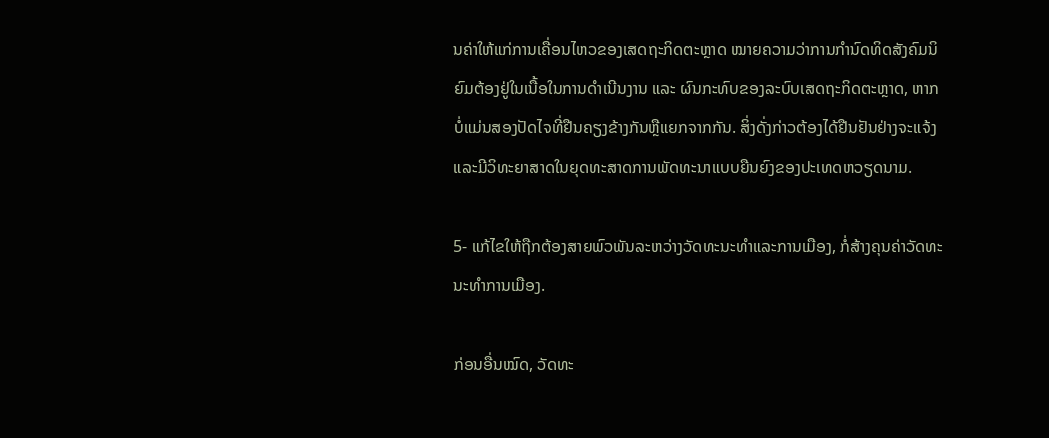ນຄ່າໃຫ້ແກ່ການເຄື່ອນໄຫວຂອງເສດຖະກິດຕະຫຼາດ ໝາຍຄວາມວ່າການກຳນົດທິດສັງຄົມນິຍົມຕ້ອງຢູ່ໃນເນື້ອໃນການດຳເນີນງານ ແລະ ຜົນກະທົບຂອງລະບົບເສດຖະກິດຕະຫຼາດ, ຫາກບໍ່ແມ່ນສອງປັດໄຈທີ່ຢືນຄຽງຂ້າງກັນຫຼືແຍກຈາກກັນ. ສິ່ງດັ່ງກ່າວຕ້ອງໄດ້ຢືນຢັນຢ່າງຈະແຈ້ງແລະມີວິທະຍາສາດໃນຍຸດທະສາດການພັດທະນາແບບຍືນຍົງຂອງປະເທດຫວຽດນາມ.

5- ແກ້ໄຂໃຫ້ຖືກຕ້ອງສາຍພົວພັນລະຫວ່າງວັດທະນະທຳແລະການເມືອງ, ກໍ່ສ້າງຄຸນຄ່າວັດທະນະທຳການເມືອງ.

ກ່ອນອື່ນໝົດ, ວັດທະ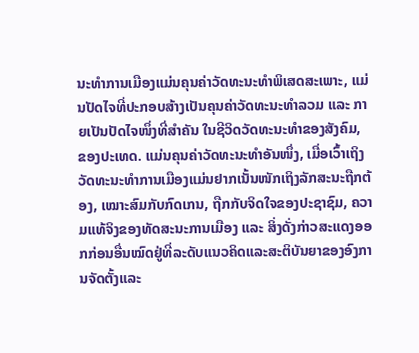ນະທຳການເມືອງແມ່ນຄຸນຄ່າວັດທະນະທຳພິເສດສະເພາະ, ແມ່ນປັດໄຈທີ່ປະກອບສ້າງເປັນຄຸນຄ່າວັດທະນະທຳລວມ ແລະ ກາຍເປັນປັດໄຈໜຶ່ງທີ່ສຳຄັນ ໃນຊີວິດວັດທະນະທຳຂອງສັງຄົມ, ຂອງປະເທດ. ແມ່ນຄຸນຄ່າວັດທະນະທຳອັນໜຶ່ງ, ເມື່ອເວົ້າເຖິງວັດທະນະທຳການເມືອງແມ່ນຢາກເນັ້ນໜັກເຖິງລັກສະນະຖືກຕ້ອງ, ເໝາະສົມກັບກົດເກນ, ຖືກກັບຈິດໃຈຂອງປະຊາຊົມ, ຄວາມແທ້ຈິງຂອງທັດສະນະການເມືອງ ແລະ ສິ່ງດັ່ງກ່າວສະແດງອອກກ່ອນອື່ນໝົດຢູ່ທີ່ລະດັບແນວຄິດແລະສະຕິບັນຍາຂອງອົງການຈັດຕັ້ງແລະ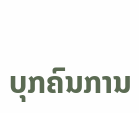ບຸກຄົນການ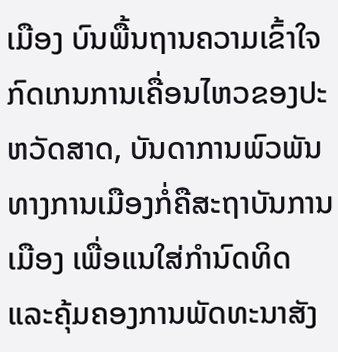ເມືອງ ບົນພື້ນຖານຄວາມເຂົ້າໃຈກົດເກນການເຄື່ອນໄຫວຂອງປະຫວັດສາດ, ບັນດາການພົວພັນທາງການເມືອງກໍ່ຄືສະຖາບັນການເມືອງ ເພື່ອແນໃສ່ກຳນົດທິດແລະຄຸ້ມຄອງການພັດທະນາສັງ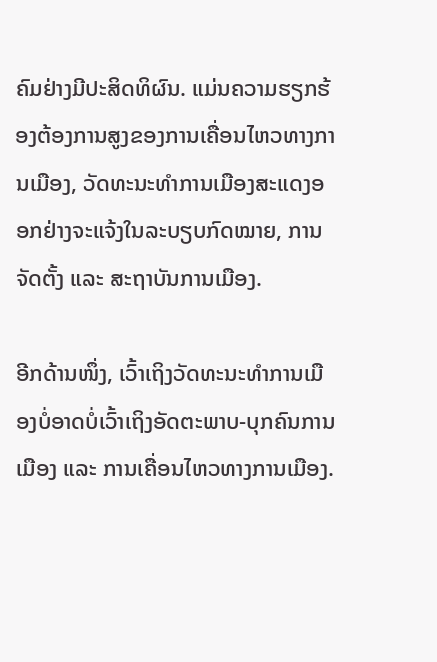ຄົມຢ່າງມີປະສິດທິຜົນ. ແມ່ນຄວາມຮຽກຮ້ອງຕ້ອງການສູງຂອງການເຄື່ອນໄຫວທາງການເມືອງ, ວັດທະນະທຳການເມືອງສະແດງອອກຢ່າງຈະແຈ້ງໃນລະບຽບກົດໝາຍ, ການຈັດຕັ້ງ ແລະ ສະຖາບັນການເມືອງ.

ອີກດ້ານໜຶ່ງ, ເວົ້າເຖິງວັດທະນະທຳການເມືອງບໍ່ອາດບໍ່ເວົ້າເຖິງອັດຕະພາບ-ບຸກຄົນການເມືອງ ແລະ ການເຄື່ອນໄຫວທາງການເມືອງ.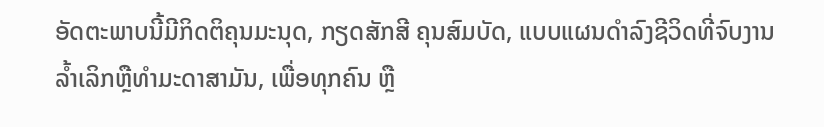ອັດຕະພາບນີ້ມີກິດຕິຄຸນມະນຸດ, ກຽດສັກສີ ຄຸນສົມບັດ, ແບບແຜນດຳລົງຊີວິດທີ່ຈົບງານລ້ຳເລິກຫຼືທຳມະດາສາມັນ, ເພື່ອທຸກຄົນ ຫຼື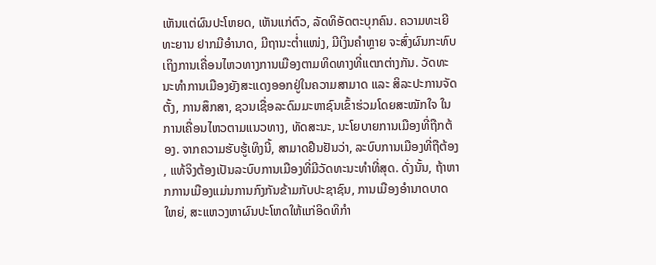ເຫັນແຕ່ຜົນປະໂຫຍດ, ເຫັນແກ່ຕົວ, ລັດທິອັດຕະບຸກຄົນ. ຄວາມທະເຍີທະຍານ ຢາກມີອຳນາດ, ມີຖານະຕ່ຳແໜ່ງ, ມີເງິນຄຳຫຼາຍ ຈະສົ່ງຜົນກະທົບເຖິງການເຄື່ອນໄຫວທາງການເມືອງຕາມທິດທາງທີ່ແຕກຕ່າງກັນ. ວັດທະນະທຳການເມືອງຍັງສະແດງອອກຢູ່ໃນຄວາມສາມາດ ແລະ ສິລະປະການຈັດຕັ້ງ, ການສຶກສາ, ຊວນເຊື່ອລະດົມມະຫາຊົນເຂົ້າຮ່ວມໂດຍສະໝັກໃຈ ໃນການເຄື່ອນໄຫວຕາມແນວທາງ, ທັດສະນະ, ນະໂຍບາຍການເມືອງທີ່ຖືກຕ້ອງ. ຈາກຄວາມຮັບຮູ້ເທິງນີ້, ສາມາດຢືນຢັນວ່າ, ລະບົບການເມືອງທີ່ຖືຕ້ອງ, ແທ້ຈິງຕ້ອງເປັນລະບົບການເມືອງທີ່ມີວັດທະນະທຳທີ່ສຸດ. ດັ່ງນັ້ນ, ຖ້າຫາກການເມືອງແມ່ນການກົງກັນຂ້າມກັບປະຊາຊົນ, ການເມືອງອຳນາດບາດໃຫຍ່, ສະແຫວງຫາຜົນປະໂຫດໃຫ້ແກ່ອິດທິກຳ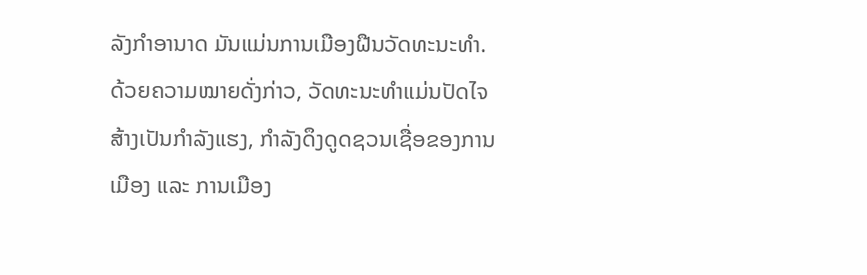ລັງກຳອານາດ ມັນແມ່ນການເມືອງຝືນວັດທະນະທຳ. ດ້ວຍຄວາມໝາຍດັ່ງກ່າວ, ວັດທະນະທຳແມ່ນປັດໄຈສ້າງເປັນກຳລັງແຮງ, ກຳລັງດຶງດູດຊວນເຊື່ອຂອງການເມືອງ ແລະ ການເມືອງ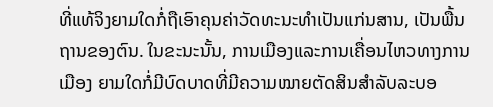ທີ່ແທ້ຈິງຍາມໃດກໍ່ຖືເອົາຄຸນຄ່າວັດທະນະທຳເປັນແກ່ນສານ, ເປັນພື້ນຖານຂອງຕົນ. ໃນຂະນະນັ້ນ, ການເມືອງແລະການເຄື່ອນໄຫວທາງການເມືອງ ຍາມໃດກໍ່ມີບົດບາດທີ່ມີຄວາມໝາຍຕັດສິນສຳລັບລະບອ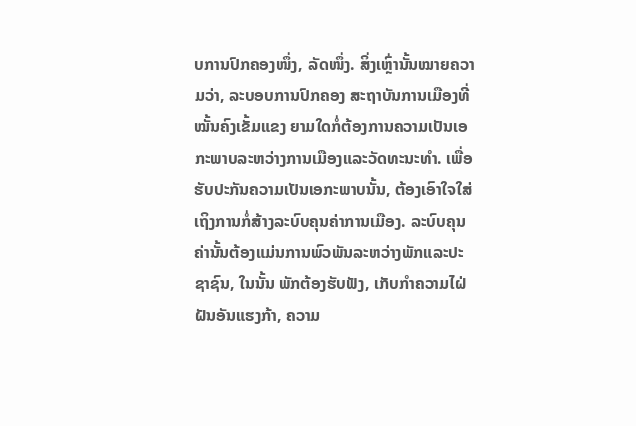ບການປົກຄອງໜຶ່ງ, ລັດໜຶ່ງ. ສິ່ງເຫຼົ່ານັ້ນໝາຍຄວາມວ່າ, ລະບອບການປົກຄອງ ສະຖາບັນການເມືອງທີ່ໝັ້ນຄົງເຂັ້ມແຂງ ຍາມໃດກໍ່ຕ້ອງການຄວາມເປັນເອກະພາບລະຫວ່າງການເມືອງແລະວັດທະນະທຳ. ເພື່ອຮັບປະກັນຄວາມເປັນເອກະພາບນັ້ນ, ຕ້ອງເອົາໃຈໃສ່ເຖິງການກໍ່ສ້າງລະບົບຄຸນຄ່າການເມືອງ. ລະບົບຄຸນຄ່ານັ້ນຕ້ອງແມ່ນການພົວພັນລະຫວ່າງພັກແລະປະຊາຊົນ, ໃນນັ້ນ ພັກຕ້ອງຮັບຟັງ, ເກັບກຳຄວາມໄຝ່ຝັນອັນແຮງກ້າ, ຄວາມ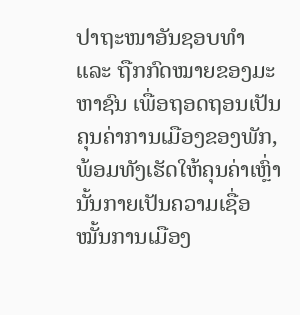ປາຖະໜາອັນຊອບທຳ ແລະ ຖືກກົດໝາຍຂອງມະຫາຊົນ ເພື່ອຖອດຖອນເປັນຄຸນຄ່າການເມືອງຂອງພັກ, ພ້ອມທັງເຮັດໃຫ້ຄຸນຄ່າເຫຼົ່ານັ້ນກາຍເປັນຄວາມເຊື່ອໝັ້ນການເມືອງ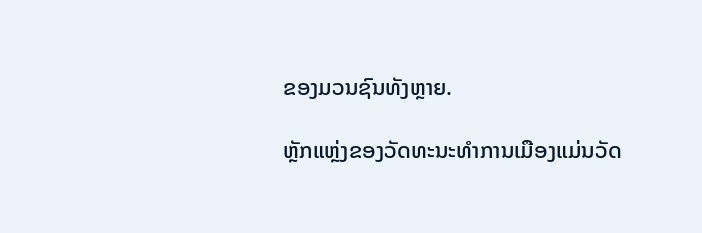ຂອງມວນຊົນທັງຫຼາຍ.

ຫຼັກແຫຼ່ງຂອງວັດທະນະທຳການເມືອງແມ່ນວັດ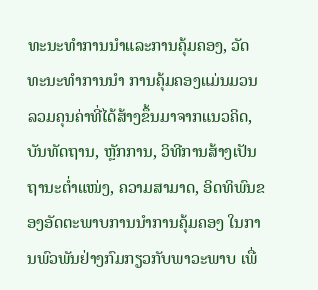ທະນະທຳການນຳແລະການຄຸ້ມຄອງ, ວັດທະນະທຳການນຳ ການຄຸ້ມຄອງແມ່ນມວນລວມຄຸນຄ່າທີ່ໄດ້ສ້າງຂຶ້ນມາຈາກແນວຄິດ, ບັນທັດຖານ, ຫຼັກການ, ວິທີການສ້າງເປັນຖານະຕ່ຳແໜ່ງ, ຄວາມສາມາດ, ອິດທິພົນຂອງອັດຕະພາບການນຳການຄຸ້ມຄອງ ໃນການພົວພັນຢ່າງກົມກຽວກັບພາວະພາບ ເພື່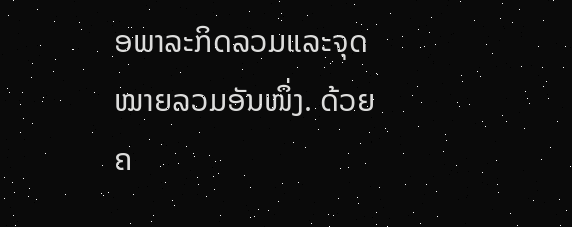ອພາລະກິດລວມແລະຈຸດໝາຍລວມອັນໜຶ່ງ. ດ້ວຍຄ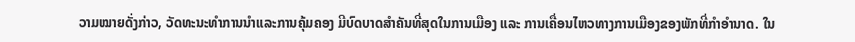ວາມໝາຍດັ່ງກ່າວ, ວັດທະນະທຳການນຳແລະການຄຸ້ມຄອງ ມີບົດບາດສຳຄັນທີ່ສຸດໃນການເມືອງ ແລະ ການເຄື່ອນໄຫວທາງການເມືອງຂອງພັກທີ່ກຳອຳນາດ. ໃນ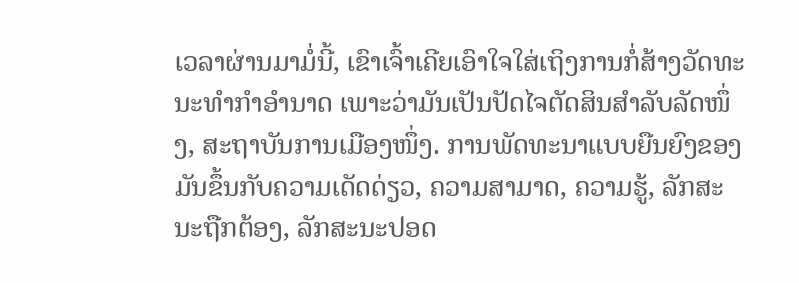ເວລາຜ່ານມາມໍ່ນີ້, ເຂົາເຈົ້າເຄີຍເອົາໃຈໃສ່ເຖິງການກໍ່ສ້າງວັດທະນະທຳກຳອຳນາດ ເພາະວ່າມັນເປັນປັດໄຈຕັດສິນສຳລັບລັດໜຶ່ງ, ສະຖາບັນການເມືອງໜຶ່ງ. ການພັດທະນາແບບຍືນຍົງຂອງມັນຂຶ້ນກັບຄວາມເດັດດ່ຽວ, ຄວາມສາມາດ, ຄວາມຮູ້, ລັກສະນະຖືກຕ້ອງ, ລັກສະນະປອດ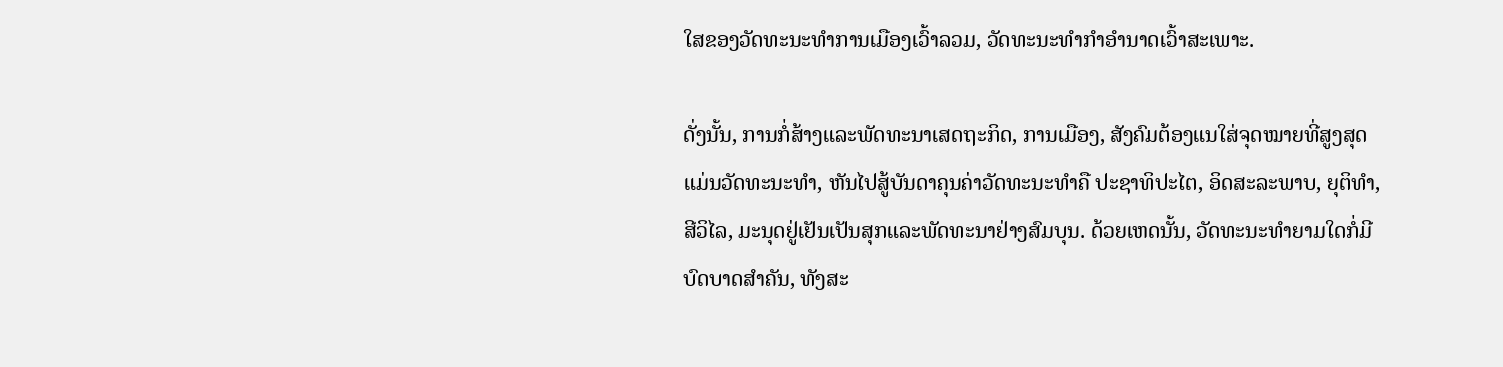ໃສຂອງວັດທະນະທຳການເມືອງເວົ້າລວມ, ວັດທະນະທຳກຳອຳນາດເວົ້າສະເພາະ.

ດັ່ງນັ້ນ, ການກໍ່ສ້າງແລະພັດທະນາເສດຖະກິດ, ການເມືອງ, ສັງຄົມຕ້ອງແນໃສ່ຈຸດໝາຍທີ່ສູງສຸດແມ່ນວັດທະນະທຳ, ຫັນໄປສູ້ບັນດາຄຸນຄ່າວັດທະນະທຳຄື ປະຊາທິປະໄຕ, ອິດສະລະພາບ, ຍຸຕິທຳ, ສີວິໄລ, ມະນຸດຢູ່ເຢັນເປັນສຸກແລະພັດທະນາຢ່າງສົມບຸນ. ດ້ວຍເຫດນັ້ນ, ວັດທະນະທຳຍາມໃດກໍ່ມີບົດບາດສຳຄັນ, ທັງສະ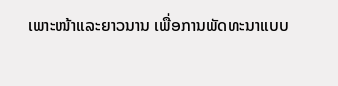ເພາະໜ້າແລະຍາວນານ ເພື່ອການພັດທະນາແບບ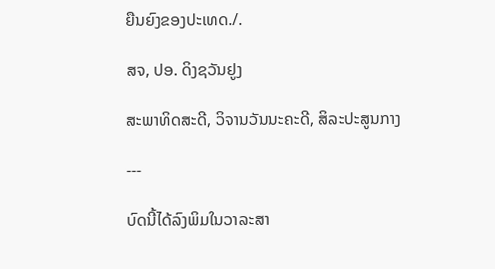ຍືນຍົງຂອງປະເທດ./.

ສຈ, ປອ. ດິງຊວັນຢູງ

ສະພາທິດສະດີ, ວິຈານວັນນະຄະດີ, ສິລະປະສູນກາງ

---

ບົດນີ້ໄດ້ລົງພິມໃນວາລະສາ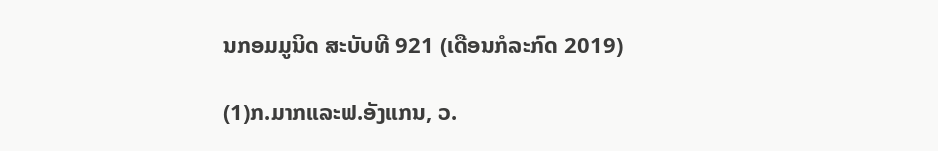ນກອມມູນິດ ສະບັບທີ 921 (ເດືອນກໍລະກົດ 2019)

(1)ກ.ມາກແລະຟ.ອັງແກນ, ວ.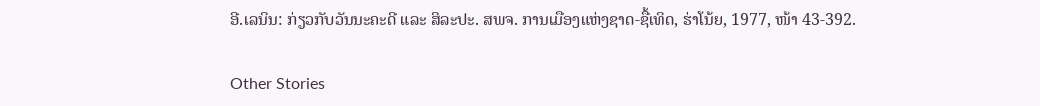ອີ.ເລນິນ: ກ່ຽວກັບວັນນະຄະດີ ແລະ ສິລະປະ. ສພຈ. ການເມືອງແຫ່ງຊາດ-ຊື້ເທິດ, ຮ່າໂນ້ຍ, 1977, ໜ້າ 43-392.

Other Stories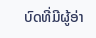ບົດທີ່ມີຜູ້ອ່າ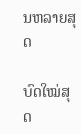ນຫລາຍສຸດ

ບົດໃໝ່ສຸດ